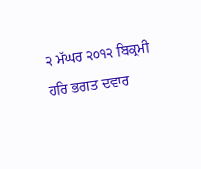੨ ਮੱਘਰ ੨੦੧੨ ਬਿਕ੍ਰਮੀ ਹਰਿ ਭਗਤ ਦਵਾਰ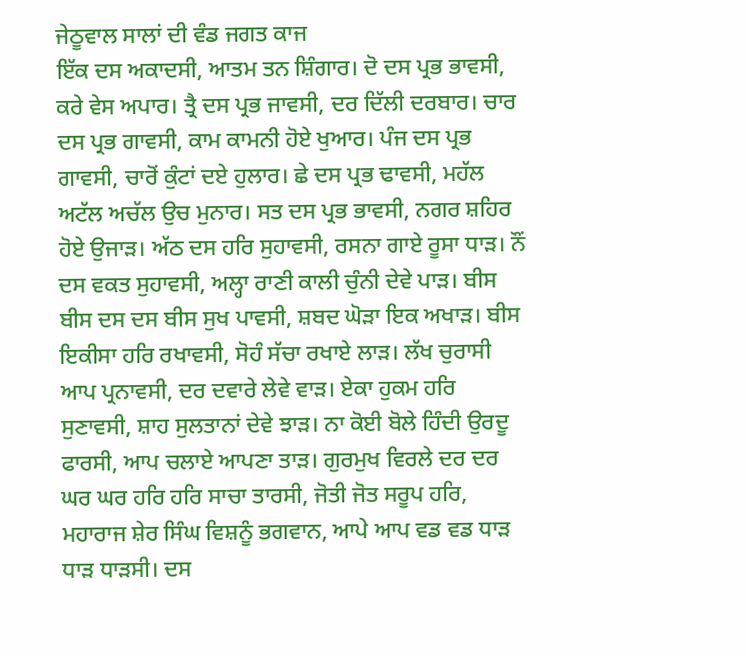ਜੇਠੂਵਾਲ ਸਾਲਾਂ ਦੀ ਵੰਡ ਜਗਤ ਕਾਜ
ਇੱਕ ਦਸ ਅਕਾਦਸੀ, ਆਤਮ ਤਨ ਸ਼ਿੰਗਾਰ। ਦੋ ਦਸ ਪ੍ਰਭ ਭਾਵਸੀ, ਕਰੇ ਵੇਸ ਅਪਾਰ। ਤ੍ਰੈ ਦਸ ਪ੍ਰਭ ਜਾਵਸੀ, ਦਰ ਦਿੱਲੀ ਦਰਬਾਰ। ਚਾਰ ਦਸ ਪ੍ਰਭ ਗਾਵਸੀ, ਕਾਮ ਕਾਮਨੀ ਹੋਏ ਖੁਆਰ। ਪੰਜ ਦਸ ਪ੍ਰਭ ਗਾਵਸੀ, ਚਾਰੋਂ ਕੁੰਟਾਂ ਦਏ ਹੁਲਾਰ। ਛੇ ਦਸ ਪ੍ਰਭ ਢਾਵਸੀ, ਮਹੱਲ ਅਟੱਲ ਅਚੱਲ ਉਚ ਮੁਨਾਰ। ਸਤ ਦਸ ਪ੍ਰਭ ਭਾਵਸੀ, ਨਗਰ ਸ਼ਹਿਰ ਹੋਏ ਉਜਾੜ। ਅੱਠ ਦਸ ਹਰਿ ਸੁਹਾਵਸੀ, ਰਸਨਾ ਗਾਏ ਰੂਸਾ ਧਾੜ। ਨੌਂ ਦਸ ਵਕਤ ਸੁਹਾਵਸੀ, ਅਲ੍ਹਾ ਰਾਣੀ ਕਾਲੀ ਚੁੰਨੀ ਦੇਵੇ ਪਾੜ। ਬੀਸ ਬੀਸ ਦਸ ਦਸ ਬੀਸ ਸੁਖ ਪਾਵਸੀ, ਸ਼ਬਦ ਘੋੜਾ ਇਕ ਅਖਾੜ। ਬੀਸ ਇਕੀਸਾ ਹਰਿ ਰਖਾਵਸੀ, ਸੋਹੰ ਸੱਚਾ ਰਖਾਏ ਲਾੜ। ਲੱਖ ਚੁਰਾਸੀ ਆਪ ਪ੍ਰਨਾਵਸੀ, ਦਰ ਦਵਾਰੇ ਲੇਵੇ ਵਾੜ। ਏਕਾ ਹੁਕਮ ਹਰਿ ਸੁਣਾਵਸੀ, ਸ਼ਾਹ ਸੁਲਤਾਨਾਂ ਦੇਵੇ ਝਾੜ। ਨਾ ਕੋਈ ਬੋਲੇ ਹਿੰਦੀ ਉਰਦੂ ਫਾਰਸੀ, ਆਪ ਚਲਾਏ ਆਪਣਾ ਤਾੜ। ਗੁਰਮੁਖ ਵਿਰਲੇ ਦਰ ਦਰ ਘਰ ਘਰ ਹਰਿ ਹਰਿ ਸਾਚਾ ਤਾਰਸੀ, ਜੋਤੀ ਜੋਤ ਸਰੂਪ ਹਰਿ, ਮਹਾਰਾਜ ਸ਼ੇਰ ਸਿੰਘ ਵਿਸ਼ਨੂੰ ਭਗਵਾਨ, ਆਪੇ ਆਪ ਵਡ ਵਡ ਧਾੜ ਧਾੜ ਧਾੜਸੀ। ਦਸ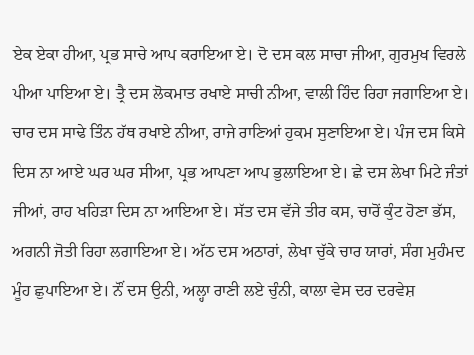ਏਕ ਏਕਾ ਹੀਆ, ਪ੍ਰਭ ਸਾਚੇ ਆਪ ਕਰਾਇਆ ਏ। ਦੋ ਦਸ ਕਲ ਸਾਚਾ ਜੀਆ, ਗੁਰਮੁਖ ਵਿਰਲੇ ਪੀਆ ਪਾਇਆ ਏ। ਤ੍ਰੈ ਦਸ ਲੋਕਮਾਤ ਰਖਾਏ ਸਾਚੀ ਨੀਆ, ਵਾਲੀ ਹਿੰਦ ਰਿਹਾ ਜਗਾਇਆ ਏ। ਚਾਰ ਦਸ ਸਾਢੇ ਤਿੰਨ ਹੱਥ ਰਖਾਏ ਨੀਆ, ਰਾਜੇ ਰਾਣਿਆਂ ਹੁਕਮ ਸੁਣਾਇਆ ਏ। ਪੰਜ ਦਸ ਕਿਸੇ ਦਿਸ ਨਾ ਆਏ ਘਰ ਘਰ ਸੀਆ, ਪ੍ਰਭ ਆਪਣਾ ਆਪ ਭੁਲਾਇਆ ਏ। ਛੇ ਦਸ ਲੇਖਾ ਮਿਟੇ ਜੰਤਾਂ ਜੀਆਂ, ਰਾਹ ਖਹਿੜਾ ਦਿਸ ਨਾ ਆਇਆ ਏ। ਸੱਤ ਦਸ ਵੱਜੇ ਤੀਰ ਕਸ, ਚਾਰੋਂ ਕੁੰਟ ਹੋਣਾ ਭੱਸ, ਅਗਨੀ ਜੋਤੀ ਰਿਹਾ ਲਗਾਇਆ ਏ। ਅੱਠ ਦਸ ਅਠਾਰਾਂ, ਲੇਖਾ ਚੁੱਕੇ ਚਾਰ ਯਾਰਾਂ, ਸੰਗ ਮੁਹੰਮਦ ਮੂੰਹ ਛੁਪਾਇਆ ਏ। ਨੌਂ ਦਸ ਉਨੀ, ਅਲ੍ਹਾ ਰਾਣੀ ਲਏ ਚੁੰਨੀ, ਕਾਲਾ ਵੇਸ ਦਰ ਦਰਵੇਸ਼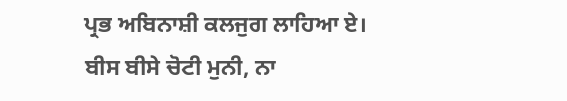ਪ੍ਰਭ ਅਬਿਨਾਸ਼ੀ ਕਲਜੁਗ ਲਾਹਿਆ ਏ। ਬੀਸ ਬੀਸੇ ਚੋਟੀ ਮੁਨੀ, ਨਾ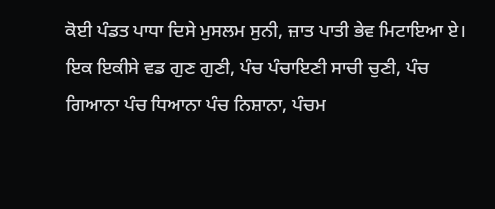ਕੋਈ ਪੰਡਤ ਪਾਧਾ ਦਿਸੇ ਮੁਸਲਮ ਸੁਨੀ, ਜ਼ਾਤ ਪਾਤੀ ਭੇਵ ਮਿਟਾਇਆ ਏ। ਇਕ ਇਕੀਸੇ ਵਡ ਗੁਣ ਗੁਣੀ, ਪੰਚ ਪੰਚਾਇਣੀ ਸਾਚੀ ਚੁਣੀ, ਪੰਚ ਗਿਆਨਾ ਪੰਚ ਧਿਆਨਾ ਪੰਚ ਨਿਸ਼ਾਨਾ, ਪੰਚਮ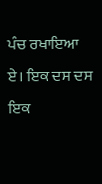ਪੰਚ ਰਖਾਇਆ ਏ। ਇਕ ਦਸ ਦਸ ਇਕ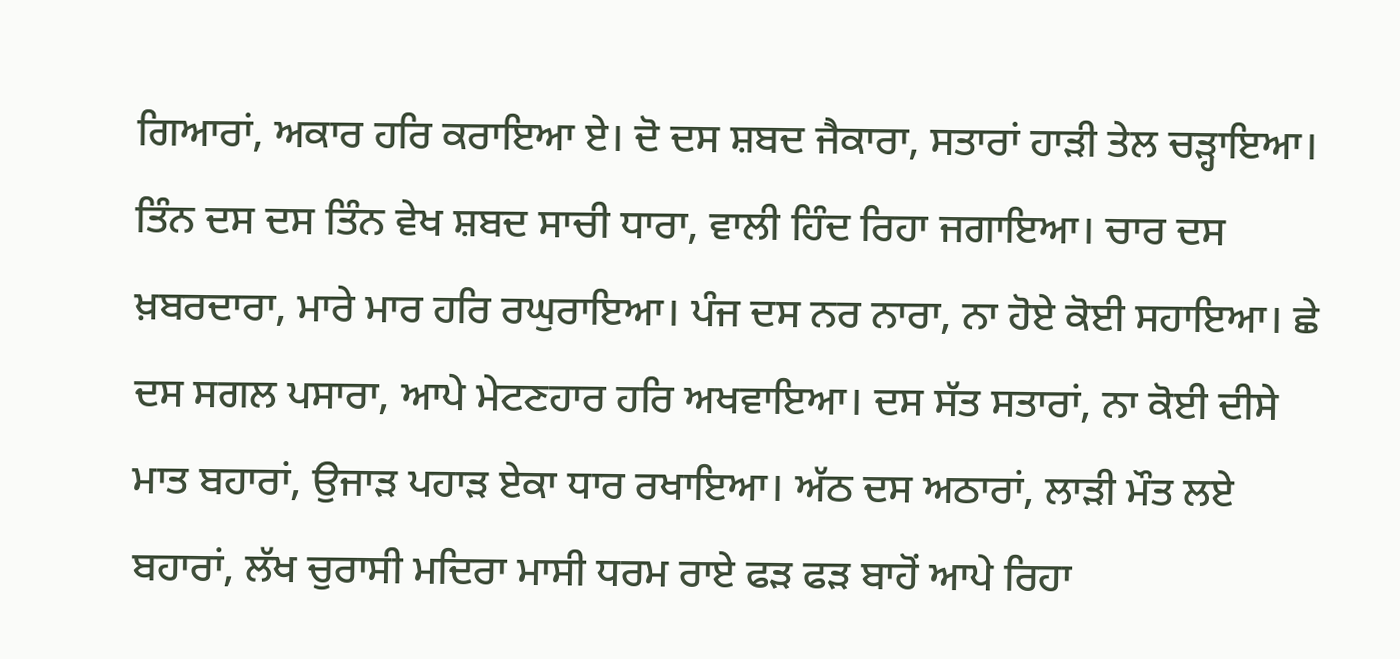ਗਿਆਰਾਂ, ਅਕਾਰ ਹਰਿ ਕਰਾਇਆ ਏ। ਦੋ ਦਸ ਸ਼ਬਦ ਜੈਕਾਰਾ, ਸਤਾਰਾਂ ਹਾੜੀ ਤੇਲ ਚੜ੍ਹਾਇਆ। ਤਿੰਨ ਦਸ ਦਸ ਤਿੰਨ ਵੇਖ ਸ਼ਬਦ ਸਾਚੀ ਧਾਰਾ, ਵਾਲੀ ਹਿੰਦ ਰਿਹਾ ਜਗਾਇਆ। ਚਾਰ ਦਸ ਖ਼ਬਰਦਾਰਾ, ਮਾਰੇ ਮਾਰ ਹਰਿ ਰਘੁਰਾਇਆ। ਪੰਜ ਦਸ ਨਰ ਨਾਰਾ, ਨਾ ਹੋਏ ਕੋਈ ਸਹਾਇਆ। ਛੇ ਦਸ ਸਗਲ ਪਸਾਰਾ, ਆਪੇ ਮੇਟਣਹਾਰ ਹਰਿ ਅਖਵਾਇਆ। ਦਸ ਸੱਤ ਸਤਾਰਾਂ, ਨਾ ਕੋਈ ਦੀਸੇ ਮਾਤ ਬਹਾਰਾਂ, ਉਜਾੜ ਪਹਾੜ ਏਕਾ ਧਾਰ ਰਖਾਇਆ। ਅੱਠ ਦਸ ਅਠਾਰਾਂ, ਲਾੜੀ ਮੌਤ ਲਏ ਬਹਾਰਾਂ, ਲੱਖ ਚੁਰਾਸੀ ਮਦਿਰਾ ਮਾਸੀ ਧਰਮ ਰਾਏ ਫੜ ਫੜ ਬਾਹੋਂ ਆਪੇ ਰਿਹਾ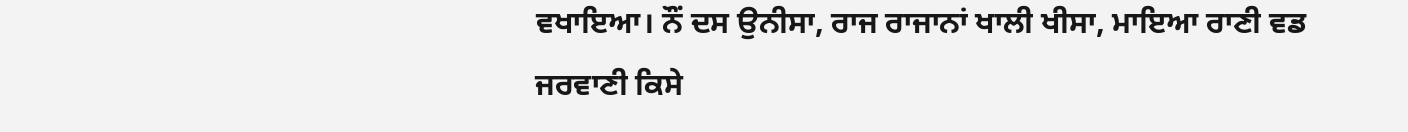ਵਖਾਇਆ। ਨੌਂ ਦਸ ਉਨੀਸਾ, ਰਾਜ ਰਾਜਾਨਾਂ ਖਾਲੀ ਖੀਸਾ, ਮਾਇਆ ਰਾਣੀ ਵਡ ਜਰਵਾਣੀ ਕਿਸੇ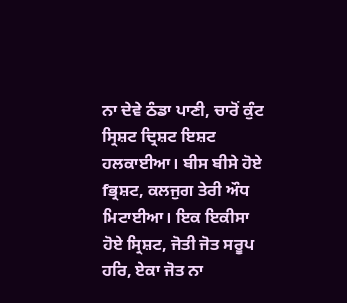ਨਾ ਦੇਵੇ ਠੰਡਾ ਪਾਣੀ, ਚਾਰੋਂ ਕੁੰਟ ਸ੍ਰਿਸ਼ਟ ਦ੍ਰਿਸ਼ਟ ਇਸ਼ਟ ਹਲਕਾਈਆ। ਬੀਸ ਬੀਸੇ ਹੋਏ fਭ੍ਰਸ਼ਟ, ਕਲਜੁਗ ਤੇਰੀ ਔਧ ਮਿਟਾਈਆ। ਇਕ ਇਕੀਸਾ ਹੋਏ ਸ੍ਰਿਸ਼ਟ, ਜੋਤੀ ਜੋਤ ਸਰੂਪ ਹਰਿ, ਏਕਾ ਜੋਤ ਨਾ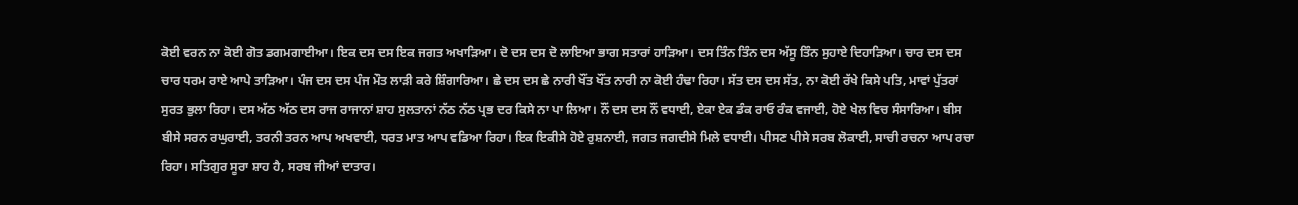ਕੋਈ ਵਰਨ ਨਾ ਕੋਈ ਗੋਤ ਡਗਮਗਾਈਆ। ਇਕ ਦਸ ਦਸ ਇਕ ਜਗਤ ਅਖਾੜਿਆ। ਦੋ ਦਸ ਦਸ ਦੋ ਲਾਇਆ ਭਾਗ ਸਤਾਰਾਂ ਹਾੜਿਆ। ਦਸ ਤਿੰਨ ਤਿੰਨ ਦਸ ਅੱਸੂ ਤਿੰਨ ਸੁਹਾਏ ਦਿਹਾੜਿਆ। ਚਾਰ ਦਸ ਦਸ ਚਾਰ ਧਰਮ ਰਾਏ ਆਪੇ ਤਾੜਿਆ। ਪੰਜ ਦਸ ਦਸ ਪੰਜ ਮੌਤ ਲਾੜੀ ਕਰੇ ਸ਼ਿੰਗਾਰਿਆ। ਛੇ ਦਸ ਦਸ ਛੇ ਨਾਰੀ ਖੌਂਤ ਖੌਂਤ ਨਾਰੀ ਨਾ ਕੋਈ ਹੰਢਾ ਰਿਹਾ। ਸੱਤ ਦਸ ਦਸ ਸੱਤ, ਨਾ ਕੋਈ ਰੱਖੇ ਕਿਸੇ ਪਤਿ, ਮਾਵਾਂ ਪੁੱਤਰਾਂ ਸੁਰਤ ਭੁਲਾ ਰਿਹਾ। ਦਸ ਅੱਠ ਅੱਠ ਦਸ ਰਾਜ ਰਾਜਾਨਾਂ ਸ਼ਾਹ ਸੁਲਤਾਨਾਂ ਨੱਠ ਨੱਠ ਪ੍ਰਭ ਦਰ ਕਿਸੇ ਨਾ ਪਾ ਲਿਆ। ਨੌਂ ਦਸ ਦਸ ਨੌਂ ਵਧਾਈ, ਏਕਾ ਏਕ ਡੰਕ ਰਾਓ ਰੰਕ ਵਜਾਈ, ਹੋਏ ਖੇਲ ਵਿਚ ਸੰਸਾਰਿਆ। ਬੀਸ ਬੀਸੇ ਸਰਨ ਰਘੁਰਾਈ, ਤਰਨੀ ਤਰਨ ਆਪ ਅਖਵਾਈ, ਧਰਤ ਮਾਤ ਆਪ ਵਡਿਆ ਰਿਹਾ। ਇਕ ਇਕੀਸੇ ਹੋਏ ਰੁਸ਼ਨਾਈ, ਜਗਤ ਜਗਦੀਸੇ ਮਿਲੇ ਵਧਾਈ। ਪੀਸਣ ਪੀਸੇ ਸਰਬ ਲੋਕਾਈ, ਸਾਚੀ ਰਚਨਾ ਆਪ ਰਚਾ ਰਿਹਾ। ਸਤਿਗੁਰ ਸੂਰਾ ਸ਼ਾਹ ਹੈ, ਸਰਬ ਜੀਆਂ ਦਾਤਾਰ।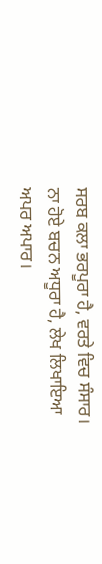ਸਰਬ ਕਲਾ ਭਰਪੂਰਾ ਹੈ, ਵਰਤੇ ਵਿਚ ਸੰਸਾਰ। ਨਾ ਹੋਏ ਬਚਨ ਅਧੂਰਾ ਹੈ, ਲੇਖ ਲਿਖਾਇਆ ਅਪਰ ਅਪਾਰ।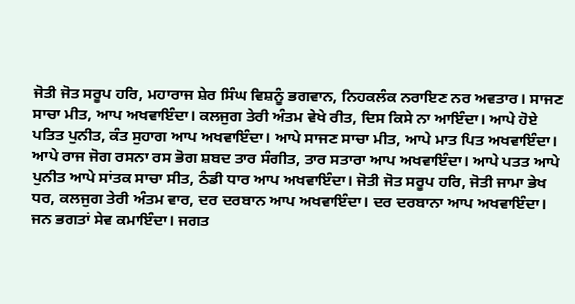ਜੋਤੀ ਜੋਤ ਸਰੂਪ ਹਰਿ, ਮਹਾਰਾਜ ਸ਼ੇਰ ਸਿੰਘ ਵਿਸ਼ਨੂੰ ਭਗਵਾਨ, ਨਿਹਕਲੰਕ ਨਰਾਇਣ ਨਰ ਅਵਤਾਰ। ਸਾਜਣ ਸਾਚਾ ਮੀਤ, ਆਪ ਅਖਵਾਇੰਦਾ। ਕਲਜੁਗ ਤੇਰੀ ਅੰਤਮ ਵੇਖੇ ਰੀਤ, ਦਿਸ ਕਿਸੇ ਨਾ ਆਇੰਦਾ। ਆਪੇ ਹੋਏ ਪਤਿਤ ਪੁਨੀਤ, ਕੰਤ ਸੁਹਾਗ ਆਪ ਅਖਵਾਇੰਦਾ। ਆਪੇ ਸਾਜਣ ਸਾਚਾ ਮੀਤ, ਆਪੇ ਮਾਤ ਪਿਤ ਅਖਵਾਇੰਦਾ। ਆਪੇ ਰਾਜ ਜੋਗ ਰਸਨਾ ਰਸ ਭੋਗ ਸ਼ਬਦ ਤਾਰ ਸੰਗੀਤ, ਤਾਰ ਸਤਾਰਾ ਆਪ ਅਖਵਾਇੰਦਾ। ਆਪੇ ਪਤਤ ਆਪੇ ਪੁਨੀਤ ਆਪੇ ਸਾਂਤਕ ਸਾਚਾ ਸੀਤ, ਠੰਡੀ ਧਾਰ ਆਪ ਅਖਵਾਇੰਦਾ। ਜੋਤੀ ਜੋਤ ਸਰੂਪ ਹਰਿ, ਜੋਤੀ ਜਾਮਾ ਭੇਖ ਧਰ, ਕਲਜੁਗ ਤੇਰੀ ਅੰਤਮ ਵਾਰ, ਦਰ ਦਰਬਾਨ ਆਪ ਅਖਵਾਇੰਦਾ। ਦਰ ਦਰਬਾਨਾ ਆਪ ਅਖਵਾਇੰਦਾ। ਜਨ ਭਗਤਾਂ ਸੇਵ ਕਮਾਇੰਦਾ। ਜਗਤ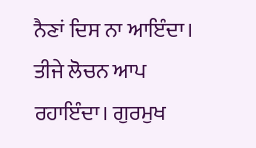ਨੈਣਾਂ ਦਿਸ ਨਾ ਆਇੰਦਾ। ਤੀਜੇ ਲੋਚਨ ਆਪ ਰਹਾਇੰਦਾ। ਗੁਰਮੁਖ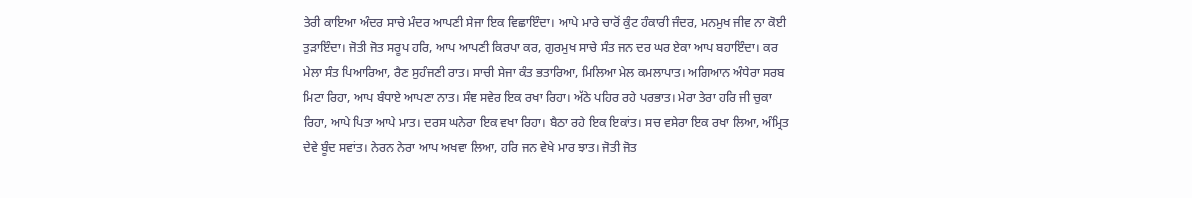ਤੇਰੀ ਕਾਇਆ ਅੰਦਰ ਸਾਚੇ ਮੰਦਰ ਆਪਣੀ ਸੇਜਾ ਇਕ ਵਿਛਾਇੰਦਾ। ਆਪੇ ਮਾਰੇ ਚਾਰੋਂ ਕੁੰਟ ਹੰਕਾਰੀ ਜੰਦਰ, ਮਨਮੁਖ ਜੀਵ ਨਾ ਕੋਈ ਤੁੜਾਇੰਦਾ। ਜੋਤੀ ਜੋਤ ਸਰੂਪ ਹਰਿ, ਆਪ ਆਪਣੀ ਕਿਰਪਾ ਕਰ, ਗੁਰਮੁਖ ਸਾਚੇ ਸੰਤ ਜਨ ਦਰ ਘਰ ਏਕਾ ਆਪ ਬਹਾਇੰਦਾ। ਕਰ ਮੇਲਾ ਸੰਤ ਪਿਆਰਿਆ, ਰੈਣ ਸੁਹੰਜਣੀ ਰਾਤ। ਸਾਚੀ ਸੇਜਾ ਕੰਤ ਭਤਾਰਿਆ, ਮਿਲਿਆ ਮੇਲ ਕਮਲਾਪਾਤ। ਅਗਿਆਨ ਅੰਧੇਰਾ ਸਰਬ ਮਿਟਾ ਰਿਹਾ, ਆਪ ਬੰਧਾਏ ਆਪਣਾ ਨਾਤ। ਸੰਞ ਸਵੇਰ ਇਕ ਰਖਾ ਰਿਹਾ। ਅੱਠੇ ਪਹਿਰ ਰਹੇ ਪਰਭਾਤ। ਮੇਰਾ ਤੇਰਾ ਹਰਿ ਜੀ ਚੁਕਾ ਰਿਹਾ, ਆਪੇ ਪਿਤਾ ਆਪੇ ਮਾਤ। ਦਰਸ ਘਨੇਰਾ ਇਕ ਵਖਾ ਰਿਹਾ। ਬੈਠਾ ਰਹੇ ਇਕ ਇਕਾਂਤ। ਸਚ ਵਸੇਰਾ ਇਕ ਰਖਾ ਲਿਆ, ਅੰਮ੍ਰਿਤ ਦੇਵੇ ਬੂੰਦ ਸਵਾਂਤ। ਨੇਰਨ ਨੇਰਾ ਆਪ ਅਖਵਾ ਲਿਆ, ਹਰਿ ਜਨ ਵੇਖੇ ਮਾਰ ਝਾਤ। ਜੋਤੀ ਜੋਤ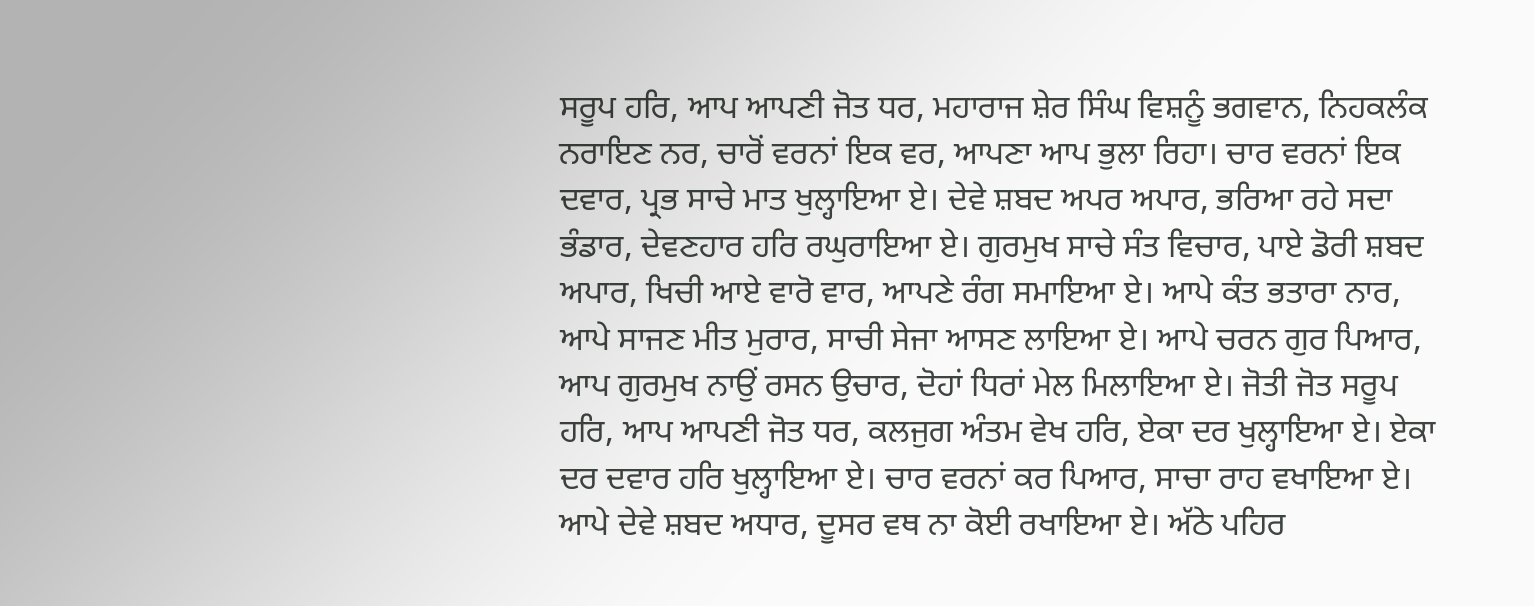ਸਰੂਪ ਹਰਿ, ਆਪ ਆਪਣੀ ਜੋਤ ਧਰ, ਮਹਾਰਾਜ ਸ਼ੇਰ ਸਿੰਘ ਵਿਸ਼ਨੂੰ ਭਗਵਾਨ, ਨਿਹਕਲੰਕ ਨਰਾਇਣ ਨਰ, ਚਾਰੋਂ ਵਰਨਾਂ ਇਕ ਵਰ, ਆਪਣਾ ਆਪ ਭੁਲਾ ਰਿਹਾ। ਚਾਰ ਵਰਨਾਂ ਇਕ ਦਵਾਰ, ਪ੍ਰਭ ਸਾਚੇ ਮਾਤ ਖੁਲ੍ਹਾਇਆ ਏ। ਦੇਵੇ ਸ਼ਬਦ ਅਪਰ ਅਪਾਰ, ਭਰਿਆ ਰਹੇ ਸਦਾ ਭੰਡਾਰ, ਦੇਵਣਹਾਰ ਹਰਿ ਰਘੁਰਾਇਆ ਏ। ਗੁਰਮੁਖ ਸਾਚੇ ਸੰਤ ਵਿਚਾਰ, ਪਾਏ ਡੋਰੀ ਸ਼ਬਦ ਅਪਾਰ, ਖਿਚੀ ਆਏ ਵਾਰੋ ਵਾਰ, ਆਪਣੇ ਰੰਗ ਸਮਾਇਆ ਏ। ਆਪੇ ਕੰਤ ਭਤਾਰਾ ਨਾਰ, ਆਪੇ ਸਾਜਣ ਮੀਤ ਮੁਰਾਰ, ਸਾਚੀ ਸੇਜਾ ਆਸਣ ਲਾਇਆ ਏ। ਆਪੇ ਚਰਨ ਗੁਰ ਪਿਆਰ, ਆਪ ਗੁਰਮੁਖ ਨਾਉਂ ਰਸਨ ਉਚਾਰ, ਦੋਹਾਂ ਧਿਰਾਂ ਮੇਲ ਮਿਲਾਇਆ ਏ। ਜੋਤੀ ਜੋਤ ਸਰੂਪ ਹਰਿ, ਆਪ ਆਪਣੀ ਜੋਤ ਧਰ, ਕਲਜੁਗ ਅੰਤਮ ਵੇਖ ਹਰਿ, ਏਕਾ ਦਰ ਖੁਲ੍ਹਾਇਆ ਏ। ਏਕਾ ਦਰ ਦਵਾਰ ਹਰਿ ਖੁਲ੍ਹਾਇਆ ਏ। ਚਾਰ ਵਰਨਾਂ ਕਰ ਪਿਆਰ, ਸਾਚਾ ਰਾਹ ਵਖਾਇਆ ਏ। ਆਪੇ ਦੇਵੇ ਸ਼ਬਦ ਅਧਾਰ, ਦੂਸਰ ਵਥ ਨਾ ਕੋਈ ਰਖਾਇਆ ਏ। ਅੱਠੇ ਪਹਿਰ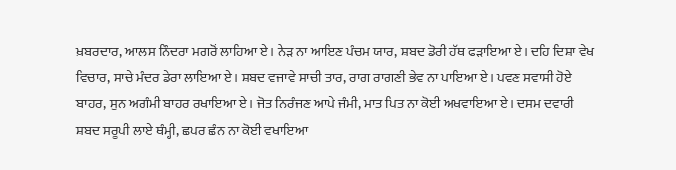ਖ਼ਬਰਦਾਰ, ਆਲਸ ਨਿੰਦਰਾ ਮਗਰੋਂ ਲਾਹਿਆ ਏ। ਨੇੜ ਨਾ ਆਇਣ ਪੰਚਮ ਯਾਰ, ਸ਼ਬਦ ਡੋਰੀ ਹੱਥ ਫੜਾਇਆ ਏ। ਦਹਿ ਦਿਸ਼ਾ ਵੇਖ ਵਿਚਾਰ, ਸਾਚੇ ਮੰਦਰ ਡੇਰਾ ਲਾਇਆ ਏ। ਸ਼ਬਦ ਵਜਾਵੇ ਸਾਚੀ ਤਾਰ, ਰਾਗ ਰਾਗਣੀ ਭੇਵ ਨਾ ਪਾਇਆ ਏ। ਪਵਣ ਸਵਾਸੀ ਹੋਏ ਬਾਹਰ, ਸੁਨ ਅਗੰਮੀ ਬਾਹਰ ਰਖਾਇਆ ਏ। ਜੋਤ ਨਿਰੰਜਣ ਆਪੇ ਜੰਮੀ, ਮਾਤ ਪਿਤ ਨਾ ਕੋਈ ਅਖਵਾਇਆ ਏ। ਦਸਮ ਦਵਾਰੀ ਸ਼ਬਦ ਸਰੂਪੀ ਲਾਏ ਥੰਮ੍ਹੀ, ਛਪਰ ਛੰਨ ਨਾ ਕੋਈ ਵਖਾਇਆ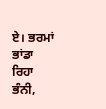ਏ। ਭਰਮਾਂ ਭਾਂਡਾ ਰਿਹਾ ਭੰਨੀ,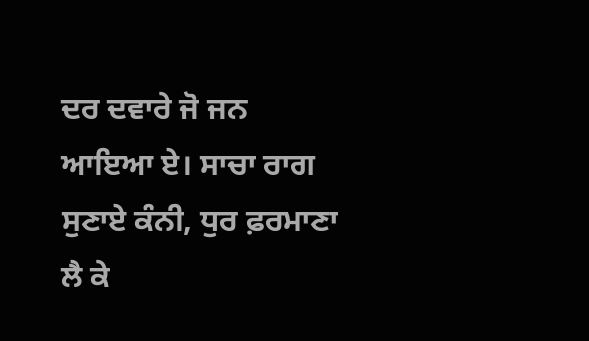ਦਰ ਦਵਾਰੇ ਜੋ ਜਨ ਆਇਆ ਏ। ਸਾਚਾ ਰਾਗ ਸੁਣਾਏ ਕੰਨੀ, ਧੁਰ ਫ਼ਰਮਾਣਾ ਲੈ ਕੇ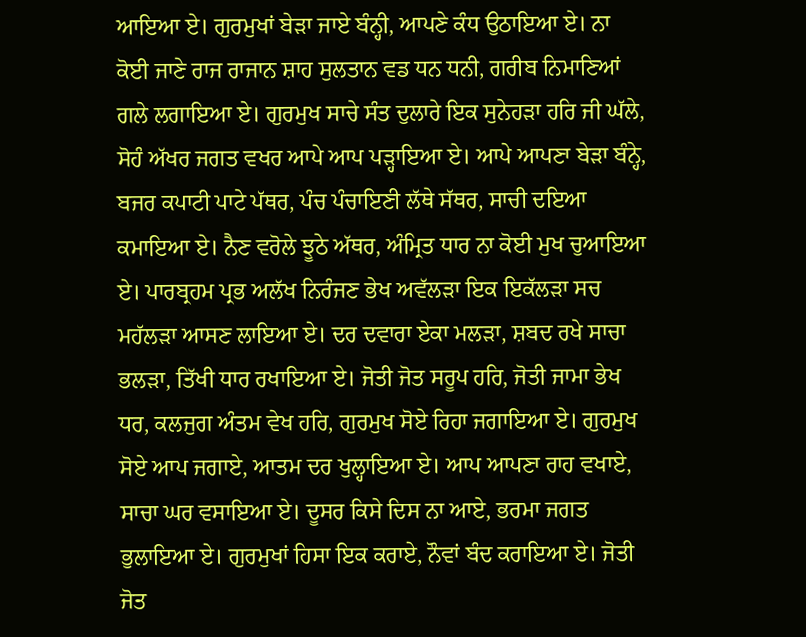ਆਇਆ ਏ। ਗੁਰਮੁਖਾਂ ਬੇੜਾ ਜਾਏ ਬੰਨ੍ਹੀ, ਆਪਣੇ ਕੰਧ ਉਠਾਇਆ ਏ। ਨਾ ਕੋਈ ਜਾਣੇ ਰਾਜ ਰਾਜਾਨ ਸ਼ਾਹ ਸੁਲਤਾਨ ਵਡ ਧਨ ਧਨੀ, ਗਰੀਬ ਨਿਮਾਣਿਆਂ ਗਲੇ ਲਗਾਇਆ ਏ। ਗੁਰਮੁਖ ਸਾਚੇ ਸੰਤ ਦੁਲਾਰੇ ਇਕ ਸੁਨੇਹੜਾ ਹਰਿ ਜੀ ਘੱਲੇ, ਸੋਹੰ ਅੱਖਰ ਜਗਤ ਵਖਰ ਆਪੇ ਆਪ ਪੜ੍ਹਾਇਆ ਏ। ਆਪੇ ਆਪਣਾ ਬੇੜਾ ਬੰਨ੍ਹੇ, ਬਜਰ ਕਪਾਟੀ ਪਾਟੇ ਪੱਥਰ, ਪੰਚ ਪੰਚਾਇਣੀ ਲੱਥੇ ਸੱਥਰ, ਸਾਚੀ ਦਇਆ ਕਮਾਇਆ ਏ। ਨੈਣ ਵਰੋਲੇ ਝੂਠੇ ਅੱਥਰ, ਅੰਮ੍ਰਿਤ ਧਾਰ ਨਾ ਕੋਈ ਮੁਖ ਚੁਆਇਆ ਏ। ਪਾਰਬ੍ਰਹਮ ਪ੍ਰਭ ਅਲੱਖ ਨਿਰੰਜਣ ਭੇਖ ਅਵੱਲੜਾ ਇਕ ਇਕੱਲੜਾ ਸਚ ਮਹੱਲੜਾ ਆਸਣ ਲਾਇਆ ਏ। ਦਰ ਦਵਾਰਾ ਏਕਾ ਮਲੜਾ, ਸ਼ਬਦ ਰਖੇ ਸਾਚਾ ਭਲੜਾ, ਤਿੱਖੀ ਧਾਰ ਰਖਾਇਆ ਏ। ਜੋਤੀ ਜੋਤ ਸਰੂਪ ਹਰਿ, ਜੋਤੀ ਜਾਮਾ ਭੇਖ ਧਰ, ਕਲਜੁਗ ਅੰਤਮ ਵੇਖ ਹਰਿ, ਗੁਰਮੁਖ ਸੋਏ ਰਿਹਾ ਜਗਾਇਆ ਏ। ਗੁਰਮੁਖ ਸੋਏ ਆਪ ਜਗਾਏ, ਆਤਮ ਦਰ ਖੁਲ੍ਹਾਇਆ ਏ। ਆਪ ਆਪਣਾ ਰਾਹ ਵਖਾਏ, ਸਾਚਾ ਘਰ ਵਸਾਇਆ ਏ। ਦੂਸਰ ਕਿਸੇ ਦਿਸ ਨਾ ਆਏ, ਭਰਮਾ ਜਗਤ ਭੁਲਾਇਆ ਏ। ਗੁਰਮੁਖਾਂ ਹਿਸਾ ਇਕ ਕਰਾਏ, ਨੌਵਾਂ ਬੰਦ ਕਰਾਇਆ ਏ। ਜੋਤੀ ਜੋਤ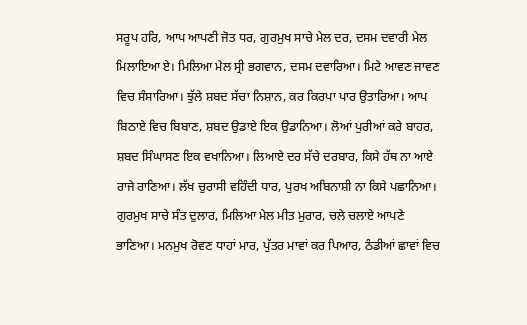ਸਰੂਪ ਹਰਿ, ਆਪ ਆਪਣੀ ਜੋਤ ਧਰ, ਗੁਰਮੁਖ ਸਾਚੇ ਮੇਲ ਦਰ, ਦਸਮ ਦਵਾਰੀ ਮੇਲ ਮਿਲਾਇਆ ਏ। ਮਿਲਿਆ ਮੇਲ ਸ੍ਰੀ ਭਗਵਾਨ, ਦਸਮ ਦਵਾਰਿਆ। ਮਿਟੇ ਆਵਣ ਜਾਵਣ ਵਿਚ ਸੰਸਾਰਿਆ। ਝੁੱਲੇ ਸ਼ਬਦ ਸੱਚਾ ਨਿਸ਼ਾਨ, ਕਰ ਕਿਰਪਾ ਪਾਰ ਉਤਾਰਿਆ। ਆਪ ਬਿਠਾਏ ਵਿਚ ਬਿਬਾਣ, ਸ਼ਬਦ ਉਡਾਏ ਇਕ ਉਡਾਨਿਆ। ਲੋਆਂ ਪੁਰੀਆਂ ਕਰੇ ਬਾਹਰ, ਸ਼ਬਦ ਸਿੰਘਾਸਣ ਇਕ ਵਖਾਨਿਆ। ਲਿਆਏ ਦਰ ਸੱਚੇ ਦਰਬਾਰ, ਕਿਸੇ ਹੱਥ ਨਾ ਆਏ ਰਾਜੇ ਰਾਣਿਆ। ਲੱਖ ਚੁਰਾਸੀ ਵਹਿੰਦੀ ਧਾਰ, ਪੁਰਖ ਅਬਿਨਾਸ਼ੀ ਨਾ ਕਿਸੇ ਪਛਾਨਿਆ। ਗੁਰਮੁਖ ਸਾਚੇ ਸੰਤ ਦੁਲਾਰ, ਮਿਲਿਆ ਮੇਲ ਮੀਤ ਮੁਰਾਰ, ਚਲੇ ਚਲਾਏ ਆਪਣੇ ਭਾਣਿਆ। ਮਨਮੁਖ ਰੋਵਣ ਧਾਹਾਂ ਮਾਰ, ਪੁੱਤਰ ਮਾਵਾਂ ਕਰ ਪਿਆਰ, ਠੰਡੀਆਂ ਛਾਵਾਂ ਵਿਚ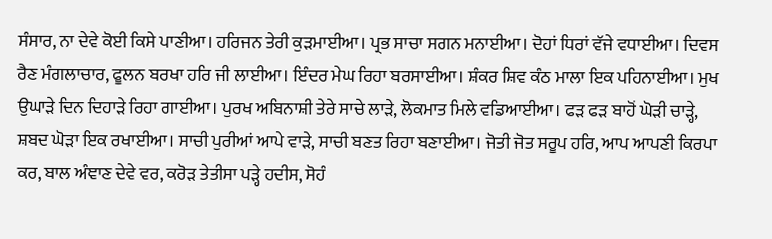ਸੰਸਾਰ, ਨਾ ਦੇਵੇ ਕੋਈ ਕਿਸੇ ਪਾਣੀਆ। ਹਰਿਜਨ ਤੇਰੀ ਕੁੜਮਾਈਆ। ਪ੍ਰਭ ਸਾਚਾ ਸਗਨ ਮਨਾਈਆ। ਦੋਹਾਂ ਧਿਰਾਂ ਵੱਜੇ ਵਧਾਈਆ। ਦਿਵਸ ਰੈਣ ਮੰਗਲਾਚਾਰ, ਫੂਲਨ ਬਰਖਾ ਹਰਿ ਜੀ ਲਾਈਆ। ਇੰਦਰ ਮੇਘ ਰਿਹਾ ਬਰਸਾਈਆ। ਸ਼ੰਕਰ ਸ਼ਿਵ ਕੰਠ ਮਾਲਾ ਇਕ ਪਹਿਨਾਈਆ। ਮੁਖ ਉਘਾੜੇ ਦਿਨ ਦਿਹਾੜੇ ਰਿਹਾ ਗਾਈਆ। ਪੁਰਖ ਅਬਿਨਾਸ਼ੀ ਤੇਰੇ ਸਾਚੇ ਲਾੜੇ, ਲੋਕਮਾਤ ਮਿਲੇ ਵਡਿਆਈਆ। ਫੜ ਫੜ ਬਾਹੋਂ ਘੋੜੀ ਚਾੜ੍ਹੇ, ਸ਼ਬਦ ਘੋੜਾ ਇਕ ਰਖਾਈਆ। ਸਾਚੀ ਪੁਰੀਆਂ ਆਪੇ ਵਾੜੇ, ਸਾਚੀ ਬਣਤ ਰਿਹਾ ਬਣਾਈਆ। ਜੋਤੀ ਜੋਤ ਸਰੂਪ ਹਰਿ, ਆਪ ਆਪਣੀ ਕਿਰਪਾ ਕਰ, ਬਾਲ ਅੰਞਾਣ ਦੇਵੇ ਵਰ, ਕਰੋੜ ਤੇਤੀਸਾ ਪੜ੍ਹੇ ਹਦੀਸ, ਸੋਹੰ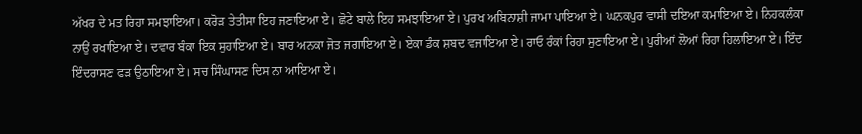ਅੱਖਰ ਦੇ ਮਤ ਰਿਹਾ ਸਮਝਾਇਆ। ਕਰੋੜ ਤੇਤੀਸਾ ਇਹ ਜਣਾਇਆ ਏ। ਛੋਟੇ ਬਾਲੇ ਇਹ ਸਮਝਾਇਆ ਏ। ਪੁਰਖ ਅਬਿਨਾਸ਼ੀ ਜਾਮਾ ਪਾਇਆ ਏ। ਘਨਕਪੁਰ ਵਾਸੀ ਦਇਆ ਕਮਾਇਆ ਏ। ਨਿਹਕਲੰਕਾ ਨਾਉਂ ਰਖਾਇਆ ਏ। ਦਵਾਰ ਬੰਕਾ ਇਕ ਸੁਹਾਇਆ ਏ। ਬਾਰ ਅਨਕਾ ਜੋਤ ਜਗਾਇਆ ਏ। ਏਕਾ ਡੰਕ ਸ਼ਬਦ ਵਜਾਇਆ ਏ। ਰਾਓ ਰੰਕਾਂ ਰਿਹਾ ਸੁਣਾਇਆ ਏ। ਪੁਰੀਆਂ ਲੋਆਂ ਰਿਹਾ ਹਿਲਾਇਆ ਏ। ਇੰਦ ਇੰਦਰਾਸਣ ਫੜ ਉਠਾਇਆ ਏ। ਸਚ ਸਿੰਘਾਸਣ ਦਿਸ ਨਾ ਆਇਆ ਏ।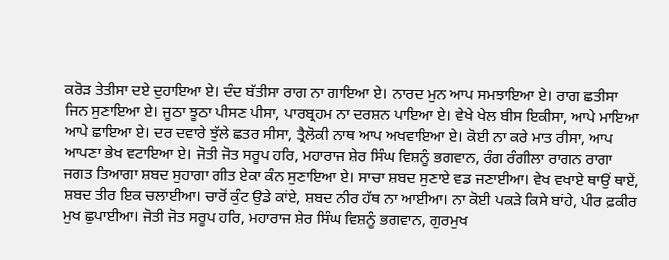ਕਰੋੜ ਤੇਤੀਸਾ ਦਏ ਦੁਹਾਇਆ ਏ। ਦੰਦ ਬੱਤੀਸਾ ਰਾਗ ਨਾ ਗਾਇਆ ਏ। ਨਾਰਦ ਮੁਨ ਆਪ ਸਮਝਾਇਆ ਏ। ਰਾਗ ਛਤੀਸਾ ਜਿਨ ਸੁਣਾਇਆ ਏ। ਜੂਠਾ ਝੂਠਾ ਪੀਸਣ ਪੀਸਾ, ਪਾਰਬ੍ਰਹਮ ਨਾ ਦਰਸ਼ਨ ਪਾਇਆ ਏ। ਵੇਖੇ ਖੇਲ ਬੀਸ ਇਕੀਸਾ, ਆਪੇ ਮਾਇਆ ਆਪੇ ਛਾਇਆ ਏ। ਦਰ ਦਵਾਰੇ ਝੁੱਲੇ ਛਤਰ ਸੀਸਾ, ਤ੍ਰੈਲੋਕੀ ਨਾਥ ਆਪ ਅਖਵਾਇਆ ਏ। ਕੋਈ ਨਾ ਕਰੇ ਮਾਤ ਰੀਸਾ, ਆਪ ਆਪਣਾ ਭੇਖ ਵਟਾਇਆ ਏ। ਜੋਤੀ ਜੋਤ ਸਰੂਪ ਹਰਿ, ਮਹਾਰਾਜ ਸ਼ੇਰ ਸਿੰਘ ਵਿਸ਼ਨੂੰ ਭਗਵਾਨ, ਰੰਗ ਰੰਗੀਲਾ ਰਾਗਨ ਰਾਗਾ ਜਗਤ ਤਿਆਗਾ ਸ਼ਬਦ ਸੁਹਾਗਾ ਗੀਤ ਏਕਾ ਕੰਨ ਸੁਣਾਇਆ ਏ। ਸਾਚਾ ਸ਼ਬਦ ਸੁਣਾਏ ਵਡ ਜਣਾਈਆ। ਵੇਖ ਵਖਾਏ ਥਾਉਂ ਥਾਏਂ, ਸ਼ਬਦ ਤੀਰ ਇਕ ਚਲਾਈਆ। ਚਾਰੋਂ ਕੁੰਟ ਉਡੇ ਕਾਂਏ, ਸ਼ਬਦ ਨੀਰ ਹੱਥ ਨਾ ਆਈਆ। ਨਾ ਕੋਈ ਪਕੜੇ ਕਿਸੇ ਬਾਂਹੇ, ਪੀਰ ਫ਼ਕੀਰ ਮੁਖ ਛੁਪਾਈਆ। ਜੋਤੀ ਜੋਤ ਸਰੂਪ ਹਰਿ, ਮਹਾਰਾਜ ਸ਼ੇਰ ਸਿੰਘ ਵਿਸ਼ਨੂੰ ਭਗਵਾਨ, ਗੁਰਮੁਖ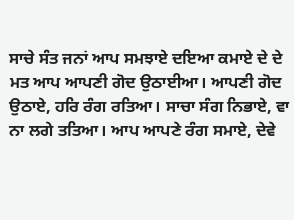ਸਾਚੇ ਸੰਤ ਜਨਾਂ ਆਪ ਸਮਝਾਏ ਦਇਆ ਕਮਾਏ ਦੇ ਦੇ ਮਤ ਆਪ ਆਪਣੀ ਗੋਦ ਉਠਾਈਆ। ਆਪਣੀ ਗੋਦ ਉਠਾਏ, ਹਰਿ ਰੰਗ ਰਤਿਆ। ਸਾਚਾ ਸੰਗ ਨਿਭਾਏ, ਵਾ ਨਾ ਲਗੇ ਤਤਿਆ। ਆਪ ਆਪਣੇ ਰੰਗ ਸਮਾਏ, ਦੇਵੇ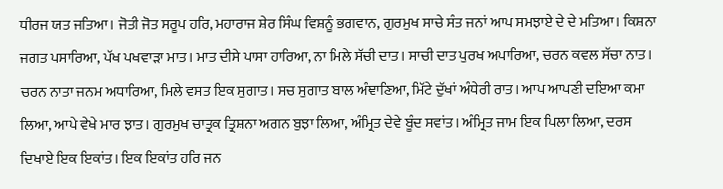ਧੀਰਜ ਯਤ ਜਤਿਆ। ਜੋਤੀ ਜੋਤ ਸਰੂਪ ਹਰਿ, ਮਹਾਰਾਜ ਸ਼ੇਰ ਸਿੰਘ ਵਿਸ਼ਨੂੰ ਭਗਵਾਨ, ਗੁਰਮੁਖ ਸਾਚੇ ਸੰਤ ਜਨਾਂ ਆਪ ਸਮਝਾਏ ਦੇ ਦੇ ਮਤਿਆ। ਕਿਸ਼ਨਾ ਜਗਤ ਪਸਾਰਿਆ, ਪੱਖ ਪਖਵਾੜਾ ਮਾਤ। ਮਾਤ ਦੀਸੇ ਪਾਸਾ ਹਾਰਿਆ, ਨਾ ਮਿਲੇ ਸੱਚੀ ਦਾਤ। ਸਾਚੀ ਦਾਤ ਪੁਰਖ ਅਪਾਰਿਆ, ਚਰਨ ਕਵਲ ਸੱਚਾ ਨਾਤ। ਚਰਨ ਨਾਤਾ ਜਨਮ ਅਧਾਰਿਆ, ਮਿਲੇ ਵਸਤ ਇਕ ਸੁਗਾਤ। ਸਚ ਸੁਗਾਤ ਬਾਲ ਅੰਞਾਣਿਆ, ਮਿੱਟੇ ਦੁੱਖਾਂ ਅੰਧੇਰੀ ਰਾਤ। ਆਪ ਆਪਣੀ ਦਇਆ ਕਮਾ ਲਿਆ, ਆਪੇ ਵੇਖੇ ਮਾਰ ਝਾਤ। ਗੁਰਮੁਖ ਚਾਤ੍ਰਕ ਤ੍ਰਿਸ਼ਨਾ ਅਗਨ ਬੁਝਾ ਲਿਆ, ਅੰਮ੍ਰਿਤ ਦੇਵੇ ਬੂੰਦ ਸਵਾਂਤ। ਅੰਮ੍ਰਿਤ ਜਾਮ ਇਕ ਪਿਲਾ ਲਿਆ, ਦਰਸ ਦਿਖਾਏ ਇਕ ਇਕਾਂਤ। ਇਕ ਇਕਾਂਤ ਹਰਿ ਜਨ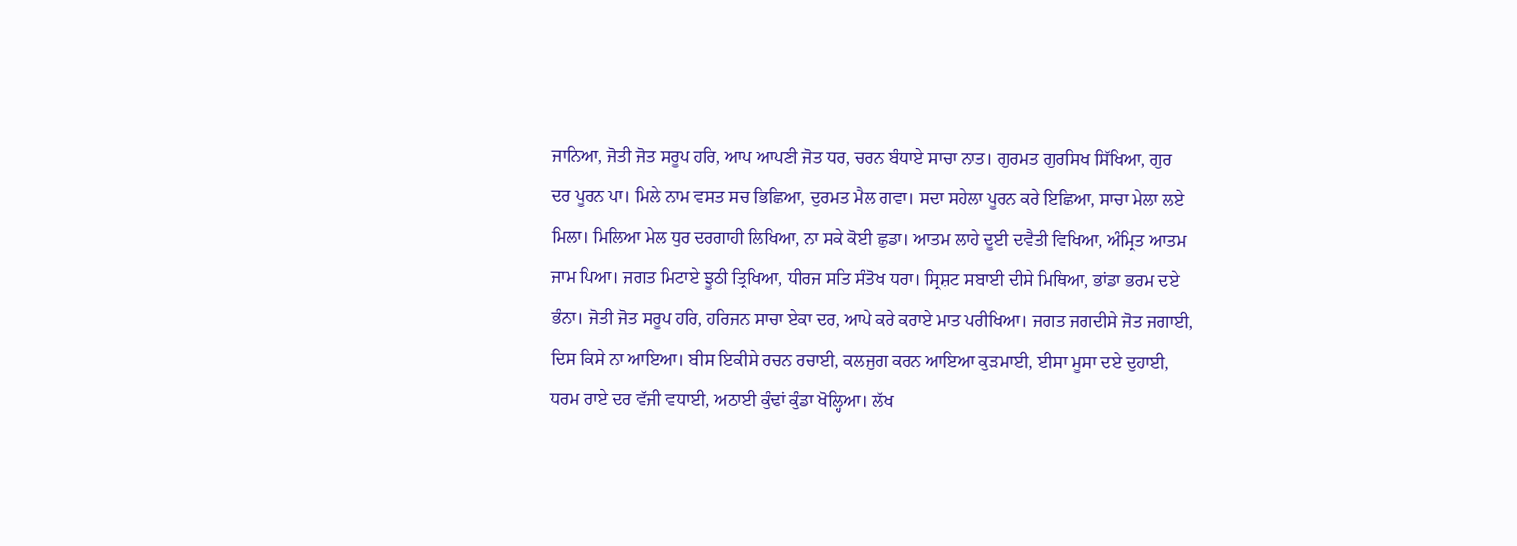ਜਾਨਿਆ, ਜੋਤੀ ਜੋਤ ਸਰੂਪ ਹਰਿ, ਆਪ ਆਪਣੀ ਜੋਤ ਧਰ, ਚਰਨ ਬੰਧਾਏ ਸਾਚਾ ਨਾਤ। ਗੁਰਮਤ ਗੁਰਸਿਖ ਸਿੱਖਿਆ, ਗੁਰ ਦਰ ਪੂਰਨ ਪਾ। ਮਿਲੇ ਨਾਮ ਵਸਤ ਸਚ ਭਿਛਿਆ, ਦੁਰਮਤ ਮੈਲ ਗਵਾ। ਸਦਾ ਸਹੇਲਾ ਪੂਰਨ ਕਰੇ ਇਛਿਆ, ਸਾਚਾ ਮੇਲਾ ਲਏ ਮਿਲਾ। ਮਿਲਿਆ ਮੇਲ ਧੁਰ ਦਰਗਾਹੀ ਲਿਖਿਆ, ਨਾ ਸਕੇ ਕੋਈ ਛੁਡਾ। ਆਤਮ ਲਾਹੇ ਦੂਈ ਦਵੈਤੀ ਵਿਖਿਆ, ਅੰਮ੍ਰਿਤ ਆਤਮ ਜਾਮ ਪਿਆ। ਜਗਤ ਮਿਟਾਏ ਝੂਠੀ ਤ੍ਰਿਖਿਆ, ਧੀਰਜ ਸਤਿ ਸੰਤੋਖ ਧਰਾ। ਸ੍ਰਿਸ਼ਟ ਸਬਾਈ ਦੀਸੇ ਮਿਥਿਆ, ਭਾਂਡਾ ਭਰਮ ਦਏ ਭੰਨਾ। ਜੋਤੀ ਜੋਤ ਸਰੂਪ ਹਰਿ, ਹਰਿਜਨ ਸਾਚਾ ਏਕਾ ਦਰ, ਆਪੇ ਕਰੇ ਕਰਾਏ ਮਾਤ ਪਰੀਖਿਆ। ਜਗਤ ਜਗਦੀਸੇ ਜੋਤ ਜਗਾਈ, ਦਿਸ ਕਿਸੇ ਨਾ ਆਇਆ। ਬੀਸ ਇਕੀਸੇ ਰਚਨ ਰਚਾਈ, ਕਲਜੁਗ ਕਰਨ ਆਇਆ ਕੁੜਮਾਈ, ਈਸਾ ਮੂਸਾ ਦਏ ਦੁਹਾਈ, ਧਰਮ ਰਾਏ ਦਰ ਵੱਜੀ ਵਧਾਈ, ਅਠਾਈ ਕੁੰਢਾਂ ਕੁੰਡਾ ਖੋਲ੍ਹਿਆ। ਲੱਖ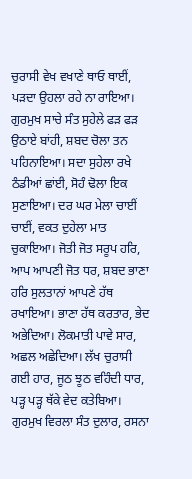ਚੁਰਾਸੀ ਵੇਖ ਵਖਾਣੇ ਥਾਓ ਥਾਈਂ, ਪੜਦਾ ਉਹਲਾ ਰਹੇ ਨਾ ਰਾਇਆ। ਗੁਰਮੁਖ ਸਾਚੇ ਸੰਤ ਸੁਹੇਲੇ ਫੜ ਫੜ ਉਠਾਏ ਬਾਂਹੀ, ਸ਼ਬਦ ਚੋਲਾ ਤਨ ਪਹਿਨਾਇਆ। ਸਦਾ ਸੁਹੇਲਾ ਰਖੇ ਠੰਡੀਆਂ ਛਾਂਈ, ਸੋਹੰ ਢੋਲਾ ਇਕ ਸੁਣਾਇਆ। ਦਰ ਘਰ ਮੇਲਾ ਚਾਈਂ ਚਾਈਂ, ਵਕਤ ਦੁਹੇਲਾ ਮਾਤ ਚੁਕਾਇਆ। ਜੋਤੀ ਜੋਤ ਸਰੂਪ ਹਰਿ, ਆਪ ਆਪਣੀ ਜੋਤ ਧਰ, ਸ਼ਬਦ ਭਾਣਾ ਹਰਿ ਸੁਲਤਾਨਾਂ ਆਪਣੇ ਹੱਥ ਰਖਾਇਆ। ਭਾਣਾ ਹੱਥ ਕਰਤਾਰ, ਭੇਦ ਅਭੇਦਿਆ। ਲੋਕਮਾਤੀ ਪਾਵੇ ਸਾਰ, ਅਛਲ ਅਛੇਦਿਆ। ਲੱਖ ਚੁਰਾਸੀ ਗਈ ਹਾਰ, ਜੂਠ ਝੂਠ ਵਹਿੰਦੀ ਧਾਰ, ਪੜ੍ਹ ਪੜ੍ਹ ਥੱਕੇ ਵੇਦ ਕਤੇਬਿਆ। ਗੁਰਮੁਖ ਵਿਰਲਾ ਸੰਤ ਦੁਲਾਰ, ਰਸਨਾ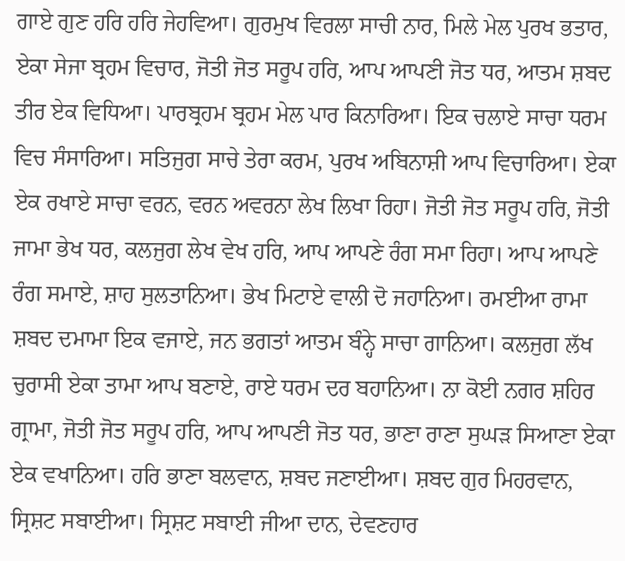ਗਾਏ ਗੁਣ ਹਰਿ ਹਰਿ ਜੇਹਵਿਆ। ਗੁਰਮੁਖ ਵਿਰਲਾ ਸਾਚੀ ਨਾਰ, ਮਿਲੇ ਮੇਲ ਪੁਰਖ ਭਤਾਰ, ਏਕਾ ਸੇਜਾ ਬ੍ਰਹਮ ਵਿਚਾਰ, ਜੋਤੀ ਜੋਤ ਸਰੂਪ ਹਰਿ, ਆਪ ਆਪਣੀ ਜੋਤ ਧਰ, ਆਤਮ ਸ਼ਬਦ ਤੀਰ ਏਕ ਵਿਧਿਆ। ਪਾਰਬ੍ਰਹਮ ਬ੍ਰਹਮ ਮੇਲ ਪਾਰ ਕਿਨਾਰਿਆ। ਇਕ ਚਲਾਏ ਸਾਚਾ ਧਰਮ ਵਿਚ ਸੰਸਾਰਿਆ। ਸਤਿਜੁਗ ਸਾਚੇ ਤੇਰਾ ਕਰਮ, ਪੁਰਖ ਅਬਿਨਾਸ਼ੀ ਆਪ ਵਿਚਾਰਿਆ। ਏਕਾ ਏਕ ਰਖਾਏ ਸਾਚਾ ਵਰਨ, ਵਰਨ ਅਵਰਨਾ ਲੇਖ ਲਿਖਾ ਰਿਹਾ। ਜੋਤੀ ਜੋਤ ਸਰੂਪ ਹਰਿ, ਜੋਤੀ ਜਾਮਾ ਭੇਖ ਧਰ, ਕਲਜੁਗ ਲੇਖ ਵੇਖ ਹਰਿ, ਆਪ ਆਪਣੇ ਰੰਗ ਸਮਾ ਰਿਹਾ। ਆਪ ਆਪਣੇ ਰੰਗ ਸਮਾਏ, ਸ਼ਾਹ ਸੁਲਤਾਨਿਆ। ਭੇਖ ਮਿਟਾਏ ਵਾਲੀ ਦੋ ਜਹਾਨਿਆ। ਰਮਈਆ ਰਾਮਾ ਸ਼ਬਦ ਦਮਾਮਾ ਇਕ ਵਜਾਏ, ਜਨ ਭਗਤਾਂ ਆਤਮ ਬੰਨ੍ਹੇ ਸਾਚਾ ਗਾਨਿਆ। ਕਲਜੁਗ ਲੱਖ ਚੁਰਾਸੀ ਏਕਾ ਤਾਮਾ ਆਪ ਬਣਾਏ, ਰਾਏ ਧਰਮ ਦਰ ਬਹਾਨਿਆ। ਨਾ ਕੋਈ ਨਗਰ ਸ਼ਹਿਰ ਗ੍ਰਾਮਾ, ਜੋਤੀ ਜੋਤ ਸਰੂਪ ਹਰਿ, ਆਪ ਆਪਣੀ ਜੋਤ ਧਰ, ਭਾਣਾ ਰਾਣਾ ਸੁਘੜ ਸਿਆਣਾ ਏਕਾ ਏਕ ਵਖਾਨਿਆ। ਹਰਿ ਭਾਣਾ ਬਲਵਾਨ, ਸ਼ਬਦ ਜਣਾਈਆ। ਸ਼ਬਦ ਗੁਰ ਮਿਹਰਵਾਨ, ਸ੍ਰਿਸ਼ਟ ਸਬਾਈਆ। ਸ੍ਰਿਸ਼ਟ ਸਬਾਈ ਜੀਆ ਦਾਨ, ਦੇਵਣਹਾਰ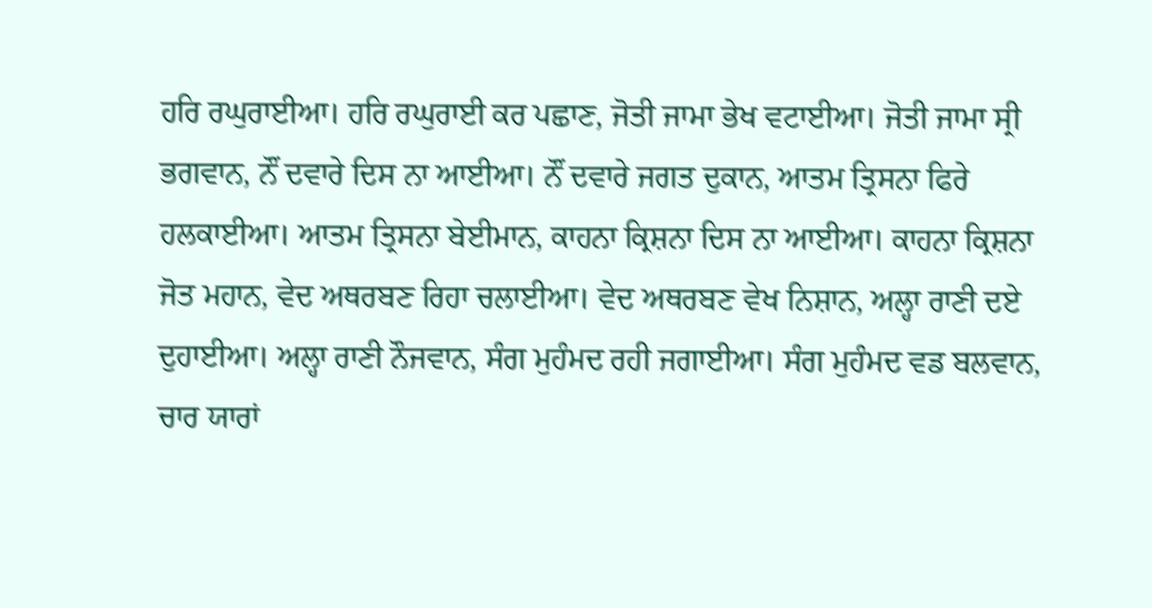ਹਰਿ ਰਘੁਰਾਈਆ। ਹਰਿ ਰਘੁਰਾਈ ਕਰ ਪਛਾਣ, ਜੋਤੀ ਜਾਮਾ ਭੇਖ ਵਟਾਈਆ। ਜੋਤੀ ਜਾਮਾ ਸ੍ਰੀ ਭਗਵਾਨ, ਨੌਂ ਦਵਾਰੇ ਦਿਸ ਨਾ ਆਈਆ। ਨੌਂ ਦਵਾਰੇ ਜਗਤ ਦੁਕਾਨ, ਆਤਮ ਤ੍ਰਿਸਨਾ ਫਿਰੇ ਹਲਕਾਈਆ। ਆਤਮ ਤ੍ਰਿਸਨਾ ਬੇਈਮਾਨ, ਕਾਹਨਾ ਕ੍ਰਿਸ਼ਨਾ ਦਿਸ ਨਾ ਆਈਆ। ਕਾਹਨਾ ਕ੍ਰਿਸ਼ਨਾ ਜੋਤ ਮਹਾਨ, ਵੇਦ ਅਥਰਬਣ ਰਿਹਾ ਚਲਾਈਆ। ਵੇਦ ਅਥਰਬਣ ਵੇਖ ਨਿਸ਼ਾਨ, ਅਲ੍ਹਾ ਰਾਣੀ ਦਏ ਦੁਹਾਈਆ। ਅਲ੍ਹਾ ਰਾਣੀ ਨੌਜਵਾਨ, ਸੰਗ ਮੁਹੰਮਦ ਰਹੀ ਜਗਾਈਆ। ਸੰਗ ਮੁਹੰਮਦ ਵਡ ਬਲਵਾਨ, ਚਾਰ ਯਾਰਾਂ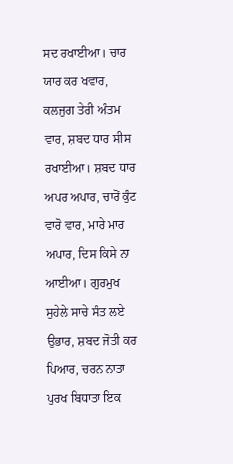ਸਦ ਰਖਾਈਆ। ਚਾਰ ਯਾਰ ਕਰ ਖਵਾਰ, ਕਲਜੁਗ ਤੇਰੀ ਅੰਤਮ ਵਾਰ, ਸ਼ਬਦ ਧਾਰ ਸੀਸ ਰਖਾਈਆ। ਸ਼ਬਦ ਧਾਰ ਅਪਰ ਅਪਾਰ, ਚਾਰੋਂ ਕੁੰਟ ਵਾਰੋ ਵਾਰ, ਮਾਰੇ ਮਾਰ ਅਪਾਰ, ਦਿਸ ਕਿਸੇ ਨਾ ਆਈਆ। ਗੁਰਮੁਖ ਸੁਹੇਲੇ ਸਾਚੇ ਸੰਤ ਲਏ ਉਭਾਰ, ਸ਼ਬਦ ਜੋਤੀ ਕਰ ਪਿਆਰ, ਚਰਨ ਨਾਤਾ ਪੁਰਖ ਬਿਧਾਤਾ ਇਕ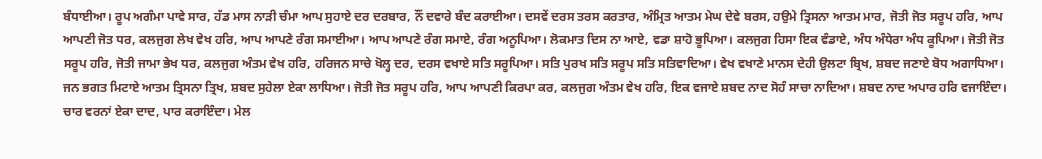ਬੰਧਾਈਆ। ਰੂਪ ਅਗੰਮਾ ਪਾਵੇ ਸਾਰ, ਹੱਡ ਮਾਸ ਨਾੜੀ ਚੰਮਾ ਆਪ ਸੁਹਾਏ ਦਰ ਦਰਬਾਰ, ਨੌਂ ਦਵਾਰੇ ਬੰਦ ਕਰਾਈਆ। ਦਸਵੇਂ ਦਰਸ ਤਰਸ ਕਰਤਾਰ, ਅੰਮ੍ਰਿਤ ਆਤਮ ਮੇਘ ਦੇਵੇ ਬਰਸ, ਹਉਮੇ ਤ੍ਰਿਸਨਾ ਆਤਮ ਮਾਰ, ਜੋਤੀ ਜੋਤ ਸਰੂਪ ਹਰਿ, ਆਪ ਆਪਣੀ ਜੋਤ ਧਰ, ਕਲਜੁਗ ਲੇਖ ਵੇਖ ਹਰਿ, ਆਪ ਆਪਣੇ ਰੰਗ ਸਮਾਈਆ। ਆਪ ਆਪਣੇ ਰੰਗ ਸਮਾਏ, ਰੰਗ ਅਨੂਪਿਆ। ਲੋਕਮਾਤ ਦਿਸ ਨਾ ਆਏ, ਵਡਾ ਸ਼ਾਹੋ ਭੂਪਿਆ। ਕਲਜੁਗ ਹਿਸਾ ਇਕ ਵੰਡਾਏ, ਅੰਧ ਅੰਧੇਰਾ ਅੰਧ ਕੂਪਿਆ। ਜੋਤੀ ਜੋਤ ਸਰੂਪ ਹਰਿ, ਜੋਤੀ ਜਾਮਾ ਭੇਖ ਧਰ, ਕਲਜੁਗ ਅੰਤਮ ਵੇਖ ਹਰਿ, ਹਰਿਜਨ ਸਾਚੇ ਖੋਲ੍ਹ ਦਰ, ਦਰਸ ਵਖਾਏ ਸਤਿ ਸਰੂਪਿਆ। ਸਤਿ ਪੁਰਖ ਸਤਿ ਸਰੂਪ ਸਤਿ ਸਤਿਵਾਦਿਆ। ਵੇਖ ਵਖਾਣੇ ਮਾਨਸ ਦੇਹੀ ਉਲਟਾ ਬ੍ਰਿਖ, ਸ਼ਬਦ ਜਣਾਏ ਬੋਧ ਅਗਾਧਿਆ। ਜਨ ਭਗਤ ਮਿਟਾਏ ਆਤਮ ਤ੍ਰਿਸਨਾ ਤ੍ਰਿਖ, ਸ਼ਬਦ ਸੁਹੇਲਾ ਏਕਾ ਲਾਧਿਆ। ਜੋਤੀ ਜੋਤ ਸਰੂਪ ਹਰਿ, ਆਪ ਆਪਣੀ ਕਿਰਪਾ ਕਰ, ਕਲਜੁਗ ਅੰਤਮ ਵੇਖ ਹਰਿ, ਇਕ ਵਜਾਏ ਸ਼ਬਦ ਨਾਦ ਸੋਹੰ ਸਾਚਾ ਨਾਦਿਆ। ਸ਼ਬਦ ਨਾਦ ਅਪਾਰ ਹਰਿ ਵਜਾਇੰਦਾ। ਚਾਰ ਵਰਨਾਂ ਏਕਾ ਦਾਦ, ਪਾਰ ਕਰਾਇੰਦਾ। ਮੇਲ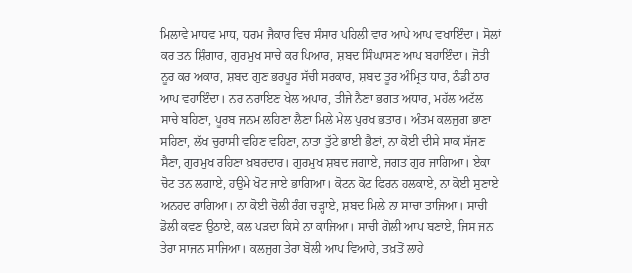ਮਿਲਾਵੇ ਮਾਧਵ ਮਾਧ, ਧਰਮ ਜੈਕਾਰ ਵਿਚ ਸੰਸਾਰ ਪਹਿਲੀ ਵਾਰ ਆਪੇ ਆਪ ਵਖਾਇੰਦਾ। ਸੋਲਾਂ ਕਰ ਤਨ ਸ਼ਿੰਗਾਰ, ਗੁਰਮੁਖ ਸਾਚੇ ਕਰ ਪਿਆਰ, ਸ਼ਬਦ ਸਿੰਘਾਸਣ ਆਪ ਬਹਾਇੰਦਾ। ਜੋਤੀ ਨੂਰ ਕਰ ਅਕਾਰ, ਸ਼ਬਦ ਗੁਣ ਭਰਪੂਰ ਸੱਚੀ ਸਰਕਾਰ, ਸ਼ਬਦ ਤੂਰ ਅੰਮ੍ਰਿਤ ਧਾਰ, ਠੰਡੀ ਠਾਰ ਆਪ ਵਹਾਇੰਦਾ। ਨਰ ਨਰਾਇਣ ਖੇਲ ਅਪਾਰ, ਤੀਜੇ ਨੈਣਾ ਭਗਤ ਅਧਾਰ, ਮਹੱਲ ਅਟੱਲ ਸਾਚੇ ਬਹਿਣਾ, ਪੂਰਬ ਜਨਮ ਲਹਿਣਾ ਲੈਣਾ ਮਿਲੇ ਮੇਲ ਪੁਰਖ ਭਤਾਰ। ਅੰਤਮ ਕਲਜੁਗ ਭਾਣਾ ਸਹਿਣਾ, ਲੱਖ ਚੁਰਾਸੀ ਵਹਿਣ ਵਹਿਣਾ, ਨਾਤਾ ਤੁੱਟੇ ਭਾਈ ਭੈਣਾਂ, ਨਾ ਕੋਈ ਦੀਸੇ ਸਾਕ ਸੱਜਣ ਸੈਣਾ, ਗੁਰਮੁਖ ਰਹਿਣਾ ਖ਼ਬਰਦਾਰ। ਗੁਰਮੁਖ ਸ਼ਬਦ ਜਗਾਏ, ਜਗਤ ਗੁਰ ਜਾਗਿਆ। ਏਕਾ ਚੋਟ ਤਨ ਲਗਾਏ, ਹਉਮੇ ਖੋਟ ਜਾਏ ਭਾਗਿਆ। ਕੋਟਨ ਕੋਟ ਫਿਰਨ ਹਲਕਾਏ, ਨਾ ਕੋਈ ਸੁਣਾਏ ਅਨਹਦ ਰਾਗਿਆ। ਨਾ ਕੋਈ ਚੋਲੀ ਰੰਗ ਚੜ੍ਹਾਏ, ਸ਼ਬਦ ਮਿਲੇ ਨਾ ਸਾਚਾ ਤਾਜਿਆ। ਸਾਚੀ ਡੋਲੀ ਕਵਣ ਉਠਾਏ, ਕਲ ਪੜਦਾ ਕਿਸੇ ਨਾ ਕਾਜਿਆ। ਸਾਚੀ ਗੋਲੀ ਆਪ ਬਣਾਏ, ਜਿਸ ਜਨ ਤੇਰਾ ਸਾਜਨ ਸਾਜਿਆ। ਕਲਜੁਗ ਤੇਰਾ ਬੋਲੀ ਆਪ ਵਿਆਹੇ, ਤਖ਼ਤੋਂ ਲਾਹੇ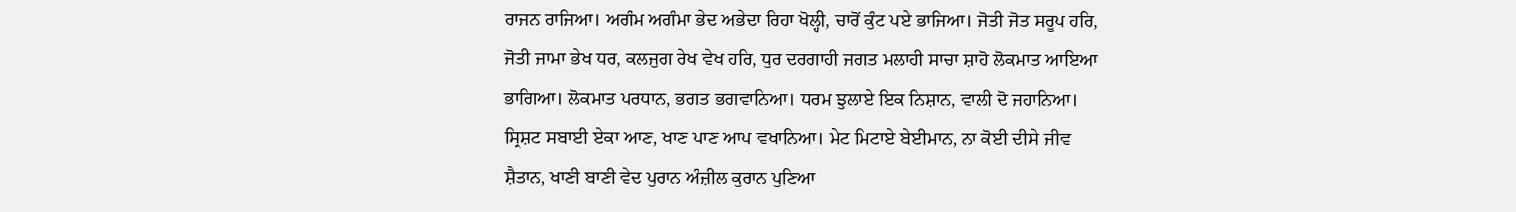ਰਾਜਨ ਰਾਜਿਆ। ਅਗੰਮ ਅਗੰਮਾ ਭੇਦ ਅਭੇਦਾ ਰਿਹਾ ਖੋਲ੍ਹੀ, ਚਾਰੋਂ ਕੁੰਟ ਪਏ ਭਾਜਿਆ। ਜੋਤੀ ਜੋਤ ਸਰੂਪ ਹਰਿ, ਜੋਤੀ ਜਾਮਾ ਭੇਖ ਧਰ, ਕਲਜੁਗ ਰੇਖ ਵੇਖ ਹਰਿ, ਧੁਰ ਦਰਗਾਹੀ ਜਗਤ ਮਲਾਹੀ ਸਾਚਾ ਸ਼ਾਹੋ ਲੋਕਮਾਤ ਆਇਆ ਭਾਗਿਆ। ਲੋਕਮਾਤ ਪਰਧਾਨ, ਭਗਤ ਭਗਵਾਨਿਆ। ਧਰਮ ਝੁਲਾਏ ਇਕ ਨਿਸ਼ਾਨ, ਵਾਲੀ ਦੋ ਜਹਾਨਿਆ। ਸ੍ਰਿਸ਼ਟ ਸਬਾਈ ਏਕਾ ਆਣ, ਖਾਣ ਪਾਣ ਆਪ ਵਖਾਨਿਆ। ਮੇਟ ਮਿਟਾਏ ਬੇਈਮਾਨ, ਨਾ ਕੋਈ ਦੀਸੇ ਜੀਵ ਸ਼ੈਤਾਨ, ਖਾਣੀ ਬਾਣੀ ਵੇਦ ਪੁਰਾਨ ਅੰਜ਼ੀਲ ਕੁਰਾਨ ਪੁਣਿਆ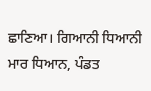ਛਾਣਿਆ। ਗਿਆਨੀ ਧਿਆਨੀ ਮਾਰ ਧਿਆਨ, ਪੰਡਤ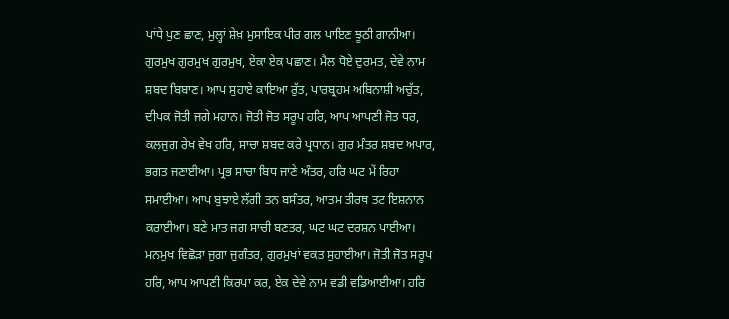ਪਾਂਧੇ ਪੁਣ ਛਾਣ, ਮੁਲ੍ਹਾਂ ਸ਼ੇਖ਼ ਮੁਸਾਇਕ ਪੀਰ ਗਲ ਪਾਇਣ ਝੂਠੀ ਗਾਨੀਆ। ਗੁਰਮੁਖ ਗੁਰਮੁਖ ਗੁਰਮੁਖ, ਏਕਾ ਏਕ ਪਛਾਣ। ਮੈਲ ਧੋਏ ਦੁਰਮਤ, ਦੇਵੇ ਨਾਮ ਸ਼ਬਦ ਬਿਬਾਣ। ਆਪ ਸੁਹਾਏ ਕਾਇਆ ਰੁੱਤ, ਪਾਰਬ੍ਰਹਮ ਅਬਿਨਾਸ਼ੀ ਅਚੁੱਤ, ਦੀਪਕ ਜੋਤੀ ਜਗੇ ਮਹਾਨ। ਜੋਤੀ ਜੋਤ ਸਰੂਪ ਹਰਿ, ਆਪ ਆਪਣੀ ਜੋਤ ਧਰ, ਕਲਜੁਗ ਰੇਖ ਵੇਖ ਹਰਿ, ਸਾਚਾ ਸ਼ਬਦ ਕਰੇ ਪ੍ਰਧਾਨ। ਗੁਰ ਮੰਤਰ ਸ਼ਬਦ ਅਪਾਰ, ਭਗਤ ਜਣਾਈਆ। ਪ੍ਰਭ ਸਾਚਾ ਬਿਧ ਜਾਣੇ ਅੰਤਰ, ਹਰਿ ਘਟ ਮੇਂ ਰਿਹਾ ਸਮਾਈਆ। ਆਪ ਬੁਝਾਏ ਲੱਗੀ ਤਨ ਬਸੰਤਰ, ਆਤਮ ਤੀਰਥ ਤਟ ਇਸ਼ਨਾਨ ਕਰਾਈਆ। ਬਣੇ ਮਾਤ ਜਗ ਸਾਚੀ ਬਣਤਰ, ਘਟ ਘਟ ਦਰਸ਼ਨ ਪਾਈਆ। ਮਨਮੁਖ ਵਿਛੋੜਾ ਜੁਗਾ ਜੁਗੰਤਰ, ਗੁਰਮੁਖਾਂ ਵਕਤ ਸੁਹਾਈਆ। ਜੋਤੀ ਜੋਤ ਸਰੂਪ ਹਰਿ, ਆਪ ਆਪਣੀ ਕਿਰਪਾ ਕਰ, ਏਕ ਦੇਵੇ ਨਾਮ ਵਡੀ ਵਡਿਆਈਆ। ਹਰਿ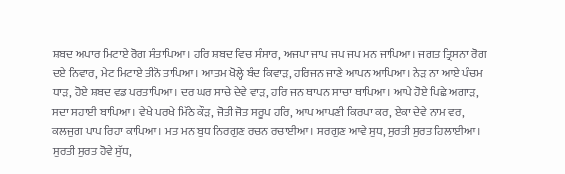ਸ਼ਬਦ ਅਪਾਰ ਮਿਟਾਏ ਰੋਗ ਸੰਤਾਪਿਆ। ਹਰਿ ਸ਼ਬਦ ਵਿਚ ਸੰਸਾਰ, ਅਜਪਾ ਜਾਪ ਜਪ ਜਪ ਮਨ ਜਾਪਿਆ। ਜਗਤ ਤ੍ਰਿਸਨਾ ਰੋਗ ਦਏ ਨਿਵਾਰ, ਮੇਟ ਮਿਟਾਏ ਤੀਨੋ ਤਾਪਿਆ। ਆਤਮ ਖੋਲ੍ਹੇ ਬੰਦ ਕਿਵਾੜ, ਹਰਿਜਨ ਜਾਣੇ ਆਪਨ ਆਪਿਆ। ਨੇੜ ਨਾ ਆਏ ਪੰਚਮ ਧਾੜ, ਹੋਏ ਸ਼ਬਦ ਵਡ ਪਰਤਾਪਿਆ। ਦਰ ਘਰ ਸਾਚੇ ਦੇਵੇ ਵਾੜ, ਹਰਿ ਜਨ ਥਾਪਨ ਸਾਚਾ ਥਾਪਿਆ। ਆਪੇ ਹੋਏ ਪਿਛੇ ਅਗਾੜ, ਸਦਾ ਸਹਾਈ ਬਾਪਿਆ। ਵੇਖੇ ਪਰਖੇ ਮਿੱਠੇ ਕੌੜ, ਜੋਤੀ ਜੋਤ ਸਰੂਪ ਹਰਿ, ਆਪ ਆਪਣੀ ਕਿਰਪਾ ਕਰ, ਏਕਾ ਦੇਵੇ ਨਾਮ ਵਰ, ਕਲਜੁਗ ਪਾਪ ਰਿਹਾ ਕਾਪਿਆ। ਮਤ ਮਨ ਬੁਧ ਨਿਰਗੁਣ ਰਚਨ ਰਚਾਈਆ। ਸਰਗੁਣ ਆਵੇ ਸੁਧ, ਸੁਰਤੀ ਸੁਰਤ ਹਿਲਾਈਆ। ਸੁਰਤੀ ਸੁਰਤ ਹੋਵੇ ਸੁੱਧ,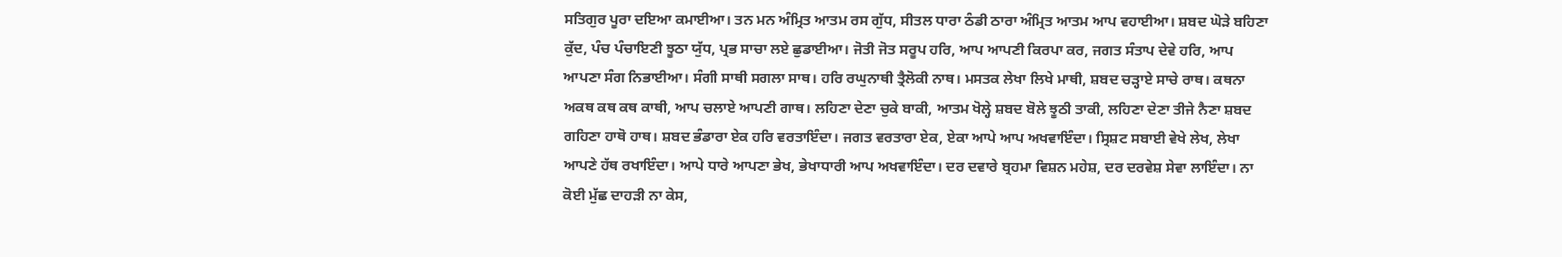ਸਤਿਗੁਰ ਪੂਰਾ ਦਇਆ ਕਮਾਈਆ। ਤਨ ਮਨ ਅੰਮ੍ਰਿਤ ਆਤਮ ਰਸ ਗੁੱਧ, ਸੀਤਲ ਧਾਰਾ ਠੰਡੀ ਠਾਰਾ ਅੰਮ੍ਰਿਤ ਆਤਮ ਆਪ ਵਹਾਈਆ। ਸ਼ਬਦ ਘੋੜੇ ਬਹਿਣਾ ਕੁੱਦ, ਪੰਚ ਪੰਚਾਇਣੀ ਝੂਠਾ ਯੁੱਧ, ਪ੍ਰਭ ਸਾਚਾ ਲਏ ਛੁਡਾਈਆ। ਜੋਤੀ ਜੋਤ ਸਰੂਪ ਹਰਿ, ਆਪ ਆਪਣੀ ਕਿਰਪਾ ਕਰ, ਜਗਤ ਸੰਤਾਪ ਦੇਵੇ ਹਰਿ, ਆਪ ਆਪਣਾ ਸੰਗ ਨਿਭਾਈਆ। ਸੰਗੀ ਸਾਥੀ ਸਗਲਾ ਸਾਥ। ਹਰਿ ਰਘੁਨਾਥੀ ਤ੍ਰੈਲੋਕੀ ਨਾਥ। ਮਸਤਕ ਲੇਖਾ ਲਿਖੇ ਮਾਥੀ, ਸ਼ਬਦ ਚੜ੍ਹਾਏ ਸਾਚੇ ਰਾਥ। ਕਥਨਾ ਅਕਥ ਕਥ ਕਥ ਕਾਥੀ, ਆਪ ਚਲਾਏ ਆਪਣੀ ਗਾਥ। ਲਹਿਣਾ ਦੇਣਾ ਚੁਕੇ ਬਾਕੀ, ਆਤਮ ਖੋਲ੍ਹੇ ਸ਼ਬਦ ਬੋਲੇ ਝੂਠੀ ਤਾਕੀ, ਲਹਿਣਾ ਦੇਣਾ ਤੀਜੇ ਨੈਣਾ ਸ਼ਬਦ ਗਹਿਣਾ ਹਾਥੋ ਹਾਥ। ਸ਼ਬਦ ਭੰਡਾਰਾ ਏਕ ਹਰਿ ਵਰਤਾਇੰਦਾ। ਜਗਤ ਵਰਤਾਰਾ ਏਕ, ਏਕਾ ਆਪੇ ਆਪ ਅਖਵਾਇੰਦਾ। ਸ੍ਰਿਸ਼ਟ ਸਬਾਈ ਵੇਖੇ ਲੇਖ, ਲੇਖਾ ਆਪਣੇ ਹੱਥ ਰਖਾਇੰਦਾ। ਆਪੇ ਧਾਰੇ ਆਪਣਾ ਭੇਖ, ਭੇਖਾਧਾਰੀ ਆਪ ਅਖਵਾਇੰਦਾ। ਦਰ ਦਵਾਰੇ ਬ੍ਰਹਮਾ ਵਿਸ਼ਨ ਮਹੇਸ਼, ਦਰ ਦਰਵੇਸ਼ ਸੇਵਾ ਲਾਇੰਦਾ। ਨਾ ਕੋਈ ਮੁੱਛ ਦਾਹੜੀ ਨਾ ਕੇਸ,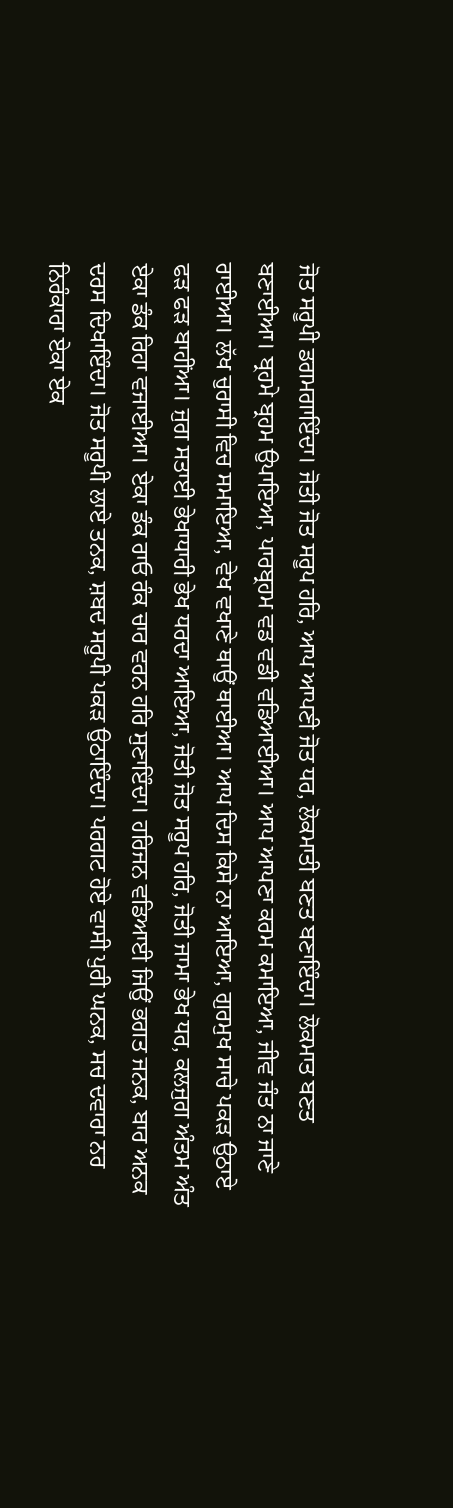ਜੋਤ ਸਰੂਪੀ ਡਗਮਗਾਇੰਦਾ। ਜੋਤੀ ਜੋਤ ਸਰੂਪ ਹਰਿ, ਆਪ ਆਪਣੀ ਜੋਤ ਧਰ, ਲੋਕਮਾਤੀ ਬਣਤ ਬਣਾਇੰਦਾ। ਲੋਕਮਾਤ ਬਣਤ ਬਣਾਈਆ। ਬ੍ਰਹਮੇ ਬ੍ਰਹਮ ਉਪਾਇਆ, ਪਾਰਬ੍ਰਹਮ ਵਡ ਵਡੀ ਵਡਿਆਈਆ। ਆਪ ਆਪਣਾ ਕਰਮ ਕਮਾਇਆ, ਜੀਵ ਜੰਤ ਨਾ ਜਾਣੇ ਰਾਈਆ। ਲੱਖ ਚੁਰਾਸੀ ਵਿਚ ਸਮਾਇਆ, ਵੇਖ ਵਖਾਣੇ ਥਾਉਂ ਥਾਈਆ। ਆਪ ਦਿਸ ਕਿਸੇ ਨਾ ਆਇਆ, ਗੁਰਮੁਖ ਸਾਚੇ ਪਕੜ ਉਠਾਏ ਫੜ ਫੜ ਬਾਹੀਂਆ। ਜੁਗ ਸਤਾਈ ਭੇਖਾਧਾਰੀ ਭੇਖ ਧਰਦਾ ਆਇਆ, ਜੋਤੀ ਜੋਤ ਸਰੂਪ ਹਰਿ, ਜੋਤੀ ਜਾਮਾ ਭੇਖ ਧਰ, ਕਲਜੁਗ ਅੰਤਮ ਅੰਤ ਏਕਾ ਡੰਕ ਰਿਹਾ ਵਜਾਈਆ। ਏਕਾ ਡੰਕ ਰਾਓ ਰੰਕ ਚਾਰ ਵਰਨ ਹਰਿ ਸੁਣਾਇੰਦਾ। ਹਰਿਜਨ ਵਡਿਆਈ ਜਿਉਂ ਭਗਤ ਜਨਕ, ਬਾਰ ਅਨਕ ਦਰਸ ਦਿਖਾਇੰਦਾ। ਜੋਤ ਸਰੂਪੀ ਲਾਏ ਤਨਕ, ਸ਼ਬਦ ਸਰੂਪੀ ਪਕੜ ਉਠਾਇੰਦਾ। ਪਰਗਟ ਹੋਏ ਵਾਸੀ ਪੁਰੀ ਘਨਕ, ਸਚ ਦਵਾਰਾ ਨਰ ਨਿਰੰਕਾਰਾ ਏਕਾ ਏਕ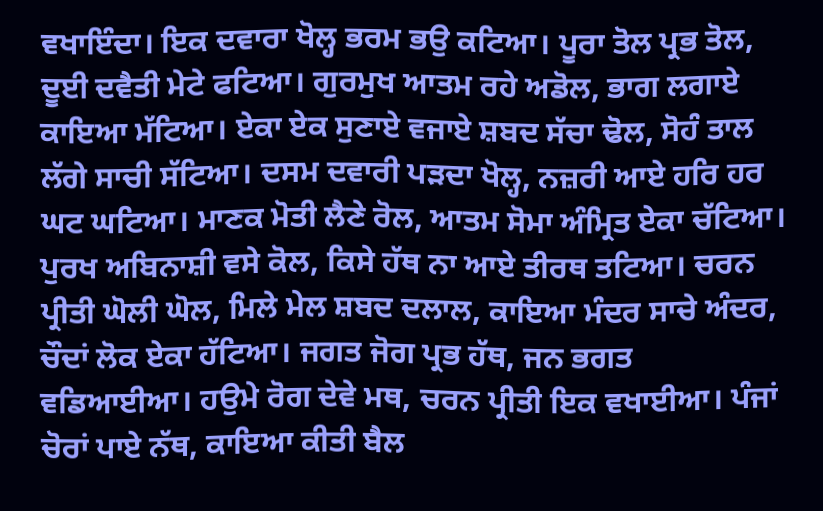ਵਖਾਇੰਦਾ। ਇਕ ਦਵਾਰਾ ਖੋਲ੍ਹ ਭਰਮ ਭਉ ਕਟਿਆ। ਪੂਰਾ ਤੋਲ ਪ੍ਰਭ ਤੋਲ, ਦੂਈ ਦਵੈਤੀ ਮੇਟੇ ਫਟਿਆ। ਗੁਰਮੁਖ ਆਤਮ ਰਹੇ ਅਡੋਲ, ਭਾਗ ਲਗਾਏ ਕਾਇਆ ਮੱਟਿਆ। ਏਕਾ ਏਕ ਸੁਣਾਏ ਵਜਾਏ ਸ਼ਬਦ ਸੱਚਾ ਢੋਲ, ਸੋਹੰ ਤਾਲ ਲੱਗੇ ਸਾਚੀ ਸੱਟਿਆ। ਦਸਮ ਦਵਾਰੀ ਪੜਦਾ ਖੋਲ੍ਹ, ਨਜ਼ਰੀ ਆਏ ਹਰਿ ਹਰ ਘਟ ਘਟਿਆ। ਮਾਣਕ ਮੋਤੀ ਲੈਣੇ ਰੋਲ, ਆਤਮ ਸੋਮਾ ਅੰਮ੍ਰਿਤ ਏਕਾ ਚੱਟਿਆ। ਪੁਰਖ ਅਬਿਨਾਸ਼ੀ ਵਸੇ ਕੋਲ, ਕਿਸੇ ਹੱਥ ਨਾ ਆਏ ਤੀਰਥ ਤਟਿਆ। ਚਰਨ ਪ੍ਰੀਤੀ ਘੋਲੀ ਘੋਲ, ਮਿਲੇ ਮੇਲ ਸ਼ਬਦ ਦਲਾਲ, ਕਾਇਆ ਮੰਦਰ ਸਾਚੇ ਅੰਦਰ, ਚੌਦਾਂ ਲੋਕ ਏਕਾ ਹੱਟਿਆ। ਜਗਤ ਜੋਗ ਪ੍ਰਭ ਹੱਥ, ਜਨ ਭਗਤ ਵਡਿਆਈਆ। ਹਉਮੇ ਰੋਗ ਦੇਵੇ ਮਥ, ਚਰਨ ਪ੍ਰੀਤੀ ਇਕ ਵਖਾਈਆ। ਪੰਜਾਂ ਚੋਰਾਂ ਪਾਏ ਨੱਥ, ਕਾਇਆ ਕੀਤੀ ਬੈਲ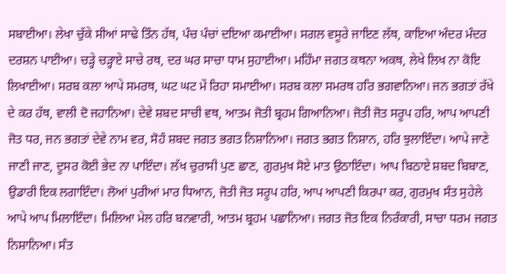ਸਬਾਈਆ। ਲੇਖਾ ਚੁੱਕੇ ਸੀਆਂ ਸਾਢੇ ਤਿੰਨ ਹੱਥ, ਪੰਚ ਪੰਚਾਂ ਦਇਆ ਕਮਾਈਆ। ਸਗਲ ਵਸੂਰੇ ਜਾਇਣ ਲੱਥ, ਕਾਇਆ ਅੰਦਰ ਮੰਦਰ ਦਰਸ਼ਨ ਪਾਈਆ। ਚੜ੍ਹੇ ਚੜ੍ਹਾਏ ਸਾਚੇ ਰਥ, ਦਰ ਘਰ ਸਾਚਾ ਧਾਮ ਸੁਹਾਈਆ। ਮਹਿੰਮਾ ਜਗਤ ਕਥਨਾ ਅਕਥ, ਲੇਖੇ ਲਿਖ ਨਾ ਕੋਇ ਲਿਖਾਈਆ। ਸਰਬ ਕਲਾ ਆਪੇ ਸਮਰਥ, ਘਟ ਘਟ ਮੇਂ ਰਿਹਾ ਸਮਾਈਆ। ਸਰਬ ਕਲਾ ਸਮਰਥ ਹਰਿ ਭਗਵਾਨਿਆ। ਜਨ ਭਗਤਾਂ ਰੱਖੇ ਦੇ ਕਰ ਹੱਥ, ਵਾਲੀ ਦੋ ਜਹਾਨਿਆ। ਦੇਵੇ ਸ਼ਬਦ ਸਾਚੀ ਵਥ, ਆਤਮ ਜੋਤੀ ਬ੍ਰਹਮ ਗਿਆਨਿਆ। ਜੋਤੀ ਜੋਤ ਸਰੂਪ ਹਰਿ, ਆਪ ਆਪਣੀ ਜੋਤ ਧਰ, ਜਨ ਭਗਤਾਂ ਦੇਵੇ ਨਾਮ ਵਰ, ਸੋਹੰ ਸ਼ਬਦ ਜਗਤ ਭਗਤ ਨਿਸ਼ਾਨਿਆ। ਜਗਤ ਭਗਤ ਨਿਸ਼ਾਨ, ਹਰਿ ਝੁਲਾਇੰਦਾ। ਆਪੇ ਜਾਣੇ ਜਾਣੀ ਜਾਣ, ਦੂਸਰ ਕੋਈ ਭੇਦ ਨਾ ਪਾਇੰਦਾ। ਲੱਖ ਚੁਰਾਸੀ ਪੁਣ ਛਾਣ, ਗੁਰਮੁਖ ਸੋਏ ਮਾਤ ਉਠਾਇੰਦਾ। ਆਪ ਬਿਠਾਏ ਸ਼ਬਦ ਬਿਬਾਣ, ਉਡਾਰੀ ਇਕ ਲਗਾਇੰਦਾ। ਲੋਆਂ ਪੁਰੀਆਂ ਮਾਰ ਧਿਆਨ, ਜੋਤੀ ਜੋਤ ਸਰੂਪ ਹਰਿ, ਆਪ ਆਪਣੀ ਕਿਰਪਾ ਕਰ, ਗੁਰਮੁਖ ਸੰਤ ਸੁਹੇਲੇ ਆਪੇ ਆਪ ਮਿਲਾਇੰਦਾ। ਮਿਲਿਆ ਮੇਲ ਹਰਿ ਬਨਵਾਰੀ, ਆਤਮ ਬ੍ਰਹਮ ਪਛਾਨਿਆ। ਜਗਤ ਜੋਤ ਇਕ ਨਿਰੰਕਾਰੀ, ਸਾਚਾ ਧਰਮ ਜਗਤ ਨਿਸ਼ਾਨਿਆ। ਸੰਤ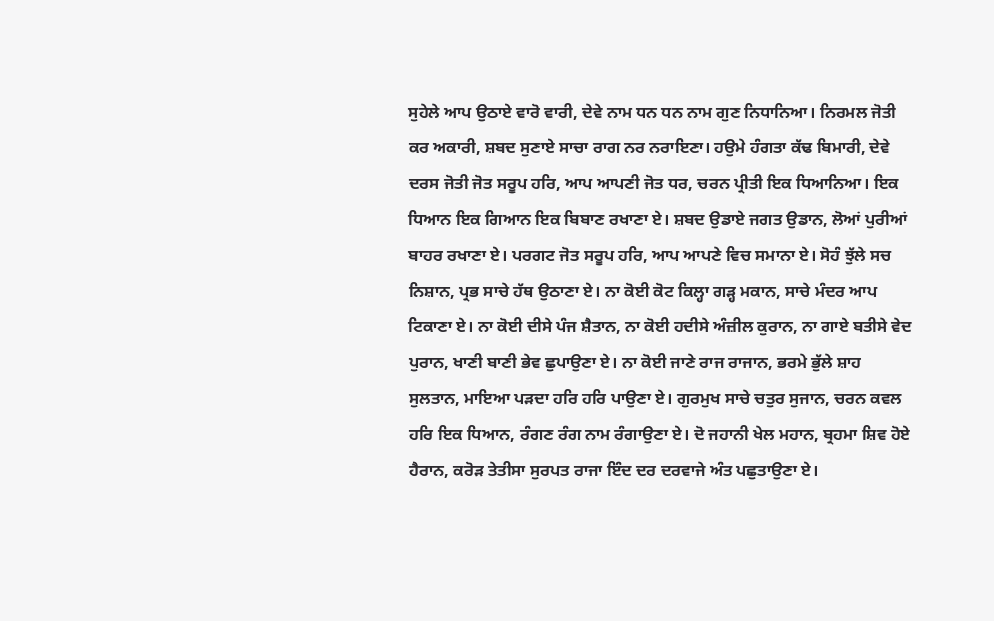ਸੁਹੇਲੇ ਆਪ ਉਠਾਏ ਵਾਰੋ ਵਾਰੀ, ਦੇਵੇ ਨਾਮ ਧਨ ਧਨ ਨਾਮ ਗੁਣ ਨਿਧਾਨਿਆ। ਨਿਰਮਲ ਜੋਤੀ ਕਰ ਅਕਾਰੀ, ਸ਼ਬਦ ਸੁਣਾਏ ਸਾਚਾ ਰਾਗ ਨਰ ਨਰਾਇਣਾ। ਹਉਮੇ ਹੰਗਤਾ ਕੱਢ ਬਿਮਾਰੀ, ਦੇਵੇ ਦਰਸ ਜੋਤੀ ਜੋਤ ਸਰੂਪ ਹਰਿ, ਆਪ ਆਪਣੀ ਜੋਤ ਧਰ, ਚਰਨ ਪ੍ਰੀਤੀ ਇਕ ਧਿਆਨਿਆ। ਇਕ ਧਿਆਨ ਇਕ ਗਿਆਨ ਇਕ ਬਿਬਾਣ ਰਖਾਣਾ ਏ। ਸ਼ਬਦ ਉਡਾਏ ਜਗਤ ਉਡਾਨ, ਲੋਆਂ ਪੁਰੀਆਂ ਬਾਹਰ ਰਖਾਣਾ ਏ। ਪਰਗਟ ਜੋਤ ਸਰੂਪ ਹਰਿ, ਆਪ ਆਪਣੇ ਵਿਚ ਸਮਾਨਾ ਏ। ਸੋਹੰ ਝੁੱਲੇ ਸਚ ਨਿਸ਼ਾਨ, ਪ੍ਰਭ ਸਾਚੇ ਹੱਥ ਉਠਾਣਾ ਏ। ਨਾ ਕੋਈ ਕੋਟ ਕਿਲ੍ਹਾ ਗੜ੍ਹ ਮਕਾਨ, ਸਾਚੇ ਮੰਦਰ ਆਪ ਟਿਕਾਣਾ ਏ। ਨਾ ਕੋਈ ਦੀਸੇ ਪੰਜ ਸ਼ੈਤਾਨ, ਨਾ ਕੋਈ ਹਦੀਸੇ ਅੰਜ਼ੀਲ ਕੁਰਾਨ, ਨਾ ਗਾਏ ਬਤੀਸੇ ਵੇਦ ਪੁਰਾਨ, ਖਾਣੀ ਬਾਣੀ ਭੇਵ ਛੁਪਾਉਣਾ ਏ। ਨਾ ਕੋਈ ਜਾਣੇ ਰਾਜ ਰਾਜਾਨ, ਭਰਮੇ ਭੁੱਲੇ ਸ਼ਾਹ ਸੁਲਤਾਨ, ਮਾਇਆ ਪੜਦਾ ਹਰਿ ਹਰਿ ਪਾਉਣਾ ਏ। ਗੁਰਮੁਖ ਸਾਚੇ ਚਤੁਰ ਸੁਜਾਨ, ਚਰਨ ਕਵਲ ਹਰਿ ਇਕ ਧਿਆਨ, ਰੰਗਣ ਰੰਗ ਨਾਮ ਰੰਗਾਉਣਾ ਏ। ਦੋ ਜਹਾਨੀ ਖੇਲ ਮਹਾਨ, ਬ੍ਰਹਮਾ ਸ਼ਿਵ ਹੋਏ ਹੈਰਾਨ, ਕਰੋੜ ਤੇਤੀਸਾ ਸੁਰਪਤ ਰਾਜਾ ਇੰਦ ਦਰ ਦਰਵਾਜੇ ਅੰਤ ਪਛੁਤਾਉਣਾ ਏ।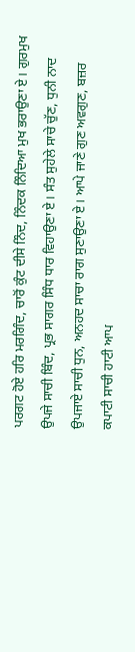ਪਰਗਟ ਹੋਏ ਹਰਿ ਮਰਗਿੰਦ, ਚਾਰੋਂ ਕੁੰਟ ਦੀਸੇ ਨਿੰਦ, ਨਿੰਦਕ ਨਿੰਦਿਆ ਮੁਖ ਭਰਾਉਣਾ ਏ। ਗੁਰਮੁਖ ਉਪਜੇ ਸਾਚੀ ਬਿੰਦ, ਪ੍ਰਭ ਸਾਗਰ ਸਿੰਧ ਧਾਰ ਵਿਹਾਉਣਾ ਏ। ਸੰਤ ਸੁਹੇਲੇ ਸਾਚੇ ਚੁੱਣ, ਧੁਨੀ ਨਾਦ ਉਪਜਾਏ ਸਾਚੀ ਧੁਨ, ਅਨਹਦ ਸਾਚਾ ਰਾਗ ਸੁਣਾਉਣਾ ਏ। ਆਪੇ ਜਾਣੇ ਗੁਣ ਅਵਗੁਣ, ਬਜ਼ਰ ਕਪਾਟੀ ਸਾਚੀ ਹਾਟੀ ਆਪ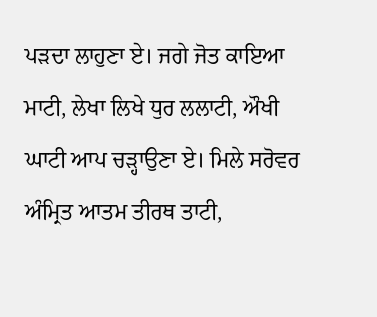ਪੜਦਾ ਲਾਹੁਣਾ ਏ। ਜਗੇ ਜੋਤ ਕਾਇਆ ਮਾਟੀ, ਲੇਖਾ ਲਿਖੇ ਧੁਰ ਲਲਾਟੀ, ਔਖੀ ਘਾਟੀ ਆਪ ਚੜ੍ਹਾਉਣਾ ਏ। ਮਿਲੇ ਸਰੋਵਰ ਅੰਮ੍ਰਿਤ ਆਤਮ ਤੀਰਥ ਤਾਟੀ,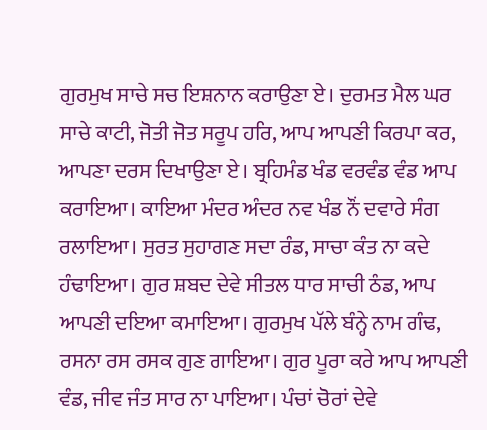ਗੁਰਮੁਖ ਸਾਚੇ ਸਚ ਇਸ਼ਨਾਨ ਕਰਾਉਣਾ ਏ। ਦੁਰਮਤ ਮੈਲ ਘਰ ਸਾਚੇ ਕਾਟੀ, ਜੋਤੀ ਜੋਤ ਸਰੂਪ ਹਰਿ, ਆਪ ਆਪਣੀ ਕਿਰਪਾ ਕਰ, ਆਪਣਾ ਦਰਸ ਦਿਖਾਉਣਾ ਏ। ਬ੍ਰਹਿਮੰਡ ਖੰਡ ਵਰਵੰਡ ਵੰਡ ਆਪ ਕਰਾਇਆ। ਕਾਇਆ ਮੰਦਰ ਅੰਦਰ ਨਵ ਖੰਡ ਨੌਂ ਦਵਾਰੇ ਸੰਗ ਰਲਾਇਆ। ਸੁਰਤ ਸੁਹਾਗਣ ਸਦਾ ਰੰਡ, ਸਾਚਾ ਕੰਤ ਨਾ ਕਦੇ ਹੰਢਾਇਆ। ਗੁਰ ਸ਼ਬਦ ਦੇਵੇ ਸੀਤਲ ਧਾਰ ਸਾਚੀ ਠੰਡ, ਆਪ ਆਪਣੀ ਦਇਆ ਕਮਾਇਆ। ਗੁਰਮੁਖ ਪੱਲੇ ਬੰਨ੍ਹੇ ਨਾਮ ਗੰਢ, ਰਸਨਾ ਰਸ ਰਸਕ ਗੁਣ ਗਾਇਆ। ਗੁਰ ਪੂਰਾ ਕਰੇ ਆਪ ਆਪਣੀ ਵੰਡ, ਜੀਵ ਜੰਤ ਸਾਰ ਨਾ ਪਾਇਆ। ਪੰਚਾਂ ਚੋਰਾਂ ਦੇਵੇ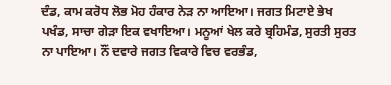ਦੰਡ, ਕਾਮ ਕਰੋਧ ਲੋਭ ਮੋਹ ਹੰਕਾਰ ਨੇੜ ਨਾ ਆਇਆ। ਜਗਤ ਮਿਟਾਏ ਭੇਖ ਪਖੰਡ, ਸਾਚਾ ਗੇੜਾ ਇਕ ਵਖਾਇਆ। ਮਨੂਆਂ ਖੇਲ ਕਰੇ ਬ੍ਰਹਿਮੰਡ, ਸੁਰਤੀ ਸੁਰਤ ਨਾ ਪਾਇਆ। ਨੌਂ ਦਵਾਰੇ ਜਗਤ ਵਿਕਾਰੇ ਵਿਚ ਵਰਭੰਡ,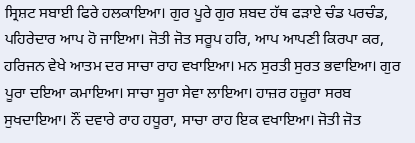ਸ੍ਰਿਸ਼ਟ ਸਬਾਈ ਫਿਰੇ ਹਲਕਾਇਆ। ਗੁਰ ਪੂਰੇ ਗੁਰ ਸ਼ਬਦ ਹੱਥ ਫੜਾਏ ਚੰਡ ਪਰਚੰਡ, ਪਹਿਰੇਦਾਰ ਆਪ ਹੋ ਜਾਇਆ। ਜੋਤੀ ਜੋਤ ਸਰੂਪ ਹਰਿ, ਆਪ ਆਪਣੀ ਕਿਰਪਾ ਕਰ, ਹਰਿਜਨ ਵੇਖੇ ਆਤਮ ਦਰ ਸਾਚਾ ਰਾਹ ਵਖਾਇਆ। ਮਨ ਸੁਰਤੀ ਸੁਰਤ ਭਵਾਇਆ। ਗੁਰ ਪੂਰਾ ਦਇਆ ਕਮਾਇਆ। ਸਾਚਾ ਸੂਰਾ ਸੇਵਾ ਲਾਇਆ। ਹਾਜ਼ਰ ਹਜ਼ੂਰਾ ਸਰਬ ਸੁਖਦਾਇਆ। ਨੌਂ ਦਵਾਰੇ ਰਾਹ ਹਧੂਰਾ, ਸਾਚਾ ਰਾਹ ਇਕ ਵਖਾਇਆ। ਜੋਤੀ ਜੋਤ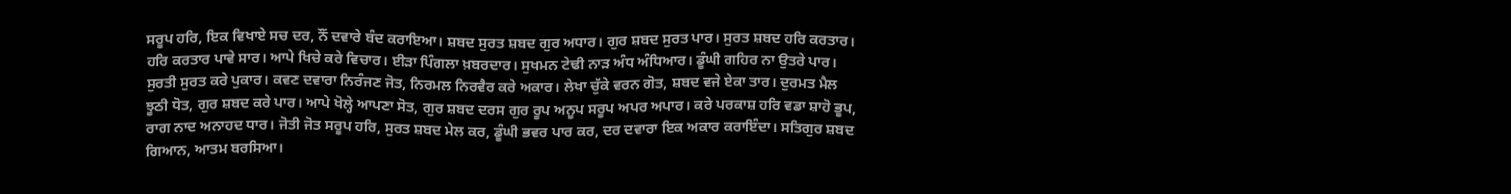ਸਰੂਪ ਹਰਿ, ਇਕ ਵਿਖਾਏ ਸਚ ਦਰ, ਨੌਂ ਦਵਾਰੇ ਬੰਦ ਕਰਾਇਆ। ਸ਼ਬਦ ਸੁਰਤ ਸ਼ਬਦ ਗੁਰ ਅਧਾਰ। ਗੁਰ ਸ਼ਬਦ ਸੁਰਤ ਪਾਰ। ਸੁਰਤ ਸ਼ਬਦ ਹਰਿ ਕਰਤਾਰ। ਹਰਿ ਕਰਤਾਰ ਪਾਵੇ ਸਾਰ। ਆਪੇ ਖਿਚੇ ਕਰੇ ਵਿਚਾਰ। ਈੜਾ ਪਿੰਗਲਾ ਖ਼ਬਰਦਾਰ। ਸੁਖਮਨ ਟੇਢੀ ਨਾੜ ਅੰਧ ਅੰਧਿਆਰ। ਡੂੰਘੀ ਗਹਿਰ ਨਾ ਉਤਰੇ ਪਾਰ। ਸੁਰਤੀ ਸੁਰਤ ਕਰੇ ਪੁਕਾਰ। ਕਵਣ ਦਵਾਰਾ ਨਿਰੰਜਣ ਜੋਤ, ਨਿਰਮਲ ਨਿਰਵੈਰ ਕਰੇ ਅਕਾਰ। ਲੇਖਾ ਚੁੱਕੇ ਵਰਨ ਗੋਤ, ਸ਼ਬਦ ਵਜੇ ਏਕਾ ਤਾਰ। ਦੁਰਮਤ ਮੈਲ ਝੂਠੀ ਧੋਤ, ਗੁਰ ਸ਼ਬਦ ਕਰੇ ਪਾਰ। ਆਪੇ ਖੋਲ੍ਹੇ ਆਪਣਾ ਸੋਤ, ਗੁਰ ਸ਼ਬਦ ਦਰਸ ਗੁਰ ਰੂਪ ਅਨੂਪ ਸਰੂਪ ਅਪਰ ਅਪਾਰ। ਕਰੇ ਪਰਕਾਸ਼ ਹਰਿ ਵਡਾ ਸ਼ਾਹੋ ਭੂਪ, ਰਾਗ ਨਾਦ ਅਨਾਹਦ ਧਾਰ। ਜੋਤੀ ਜੋਤ ਸਰੂਪ ਹਰਿ, ਸੁਰਤ ਸ਼ਬਦ ਮੇਲ ਕਰ, ਡੂੰਘੀ ਭਵਰ ਪਾਰ ਕਰ, ਦਰ ਦਵਾਰਾ ਇਕ ਅਕਾਰ ਕਰਾਇੰਦਾ। ਸਤਿਗੁਰ ਸ਼ਬਦ ਗਿਆਨ, ਆਤਮ ਬਰਸਿਆ।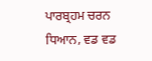ਪਾਰਬ੍ਰਹਮ ਚਰਨ ਧਿਆਨ, ਵਡ ਵਡ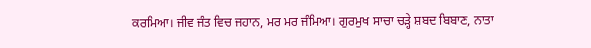ਕਰਮਿਆ। ਜੀਵ ਜੰਤ ਵਿਚ ਜਹਾਨ, ਮਰ ਮਰ ਜੰਮਿਆ। ਗੁਰਮੁਖ ਸਾਚਾ ਚੜ੍ਹੇ ਸ਼ਬਦ ਬਿਬਾਣ, ਨਾਤਾ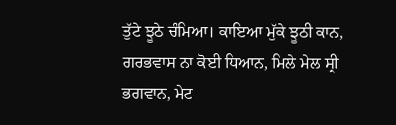ਤੁੱਟੇ ਝੂਠੇ ਚੰਮਿਆ। ਕਾਇਆ ਮੁੱਕੇ ਝੂਠੀ ਕਾਨ, ਗਰਭਵਾਸ ਨਾ ਕੋਈ ਧਿਆਨ, ਮਿਲੇ ਮੇਲ ਸ੍ਰੀ ਭਗਵਾਨ, ਮੇਟ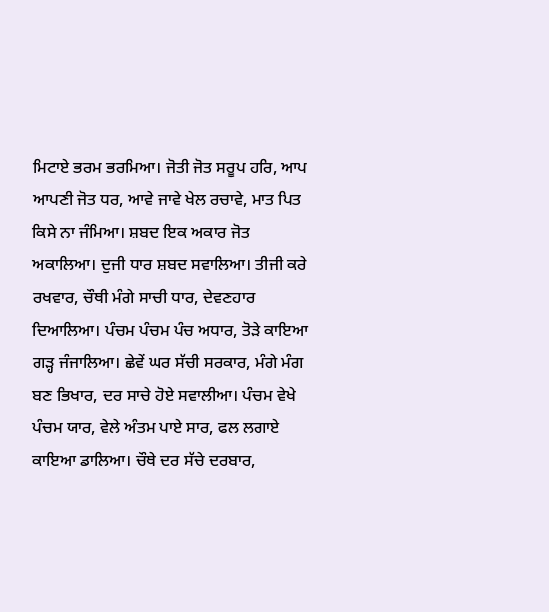ਮਿਟਾਏ ਭਰਮ ਭਰਮਿਆ। ਜੋਤੀ ਜੋਤ ਸਰੂਪ ਹਰਿ, ਆਪ ਆਪਣੀ ਜੋਤ ਧਰ, ਆਵੇ ਜਾਵੇ ਖੇਲ ਰਚਾਵੇ, ਮਾਤ ਪਿਤ ਕਿਸੇ ਨਾ ਜੰਮਿਆ। ਸ਼ਬਦ ਇਕ ਅਕਾਰ ਜੋਤ ਅਕਾਲਿਆ। ਦੁਜੀ ਧਾਰ ਸ਼ਬਦ ਸਵਾਲਿਆ। ਤੀਜੀ ਕਰੇ ਰਖਵਾਰ, ਚੌਥੀ ਮੰਗੇ ਸਾਚੀ ਧਾਰ, ਦੇਵਣਹਾਰ ਦਿਆਲਿਆ। ਪੰਚਮ ਪੰਚਮ ਪੰਚ ਅਧਾਰ, ਤੋੜੇ ਕਾਇਆ ਗੜ੍ਹ ਜੰਜਾਲਿਆ। ਛੇਵੇਂ ਘਰ ਸੱਚੀ ਸਰਕਾਰ, ਮੰਗੇ ਮੰਗ ਬਣ ਭਿਖਾਰ, ਦਰ ਸਾਚੇ ਹੋਏ ਸਵਾਲੀਆ। ਪੰਚਮ ਵੇਖੇ ਪੰਚਮ ਯਾਰ, ਵੇਲੇ ਅੰਤਮ ਪਾਏ ਸਾਰ, ਫਲ ਲਗਾਏ ਕਾਇਆ ਡਾਲਿਆ। ਚੌਥੇ ਦਰ ਸੱਚੇ ਦਰਬਾਰ,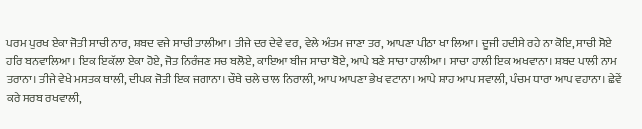ਪਰਮ ਪੁਰਖ ਏਕਾ ਜੋਤੀ ਸਾਚੀ ਨਾਰ, ਸ਼ਬਦ ਵਜੇ ਸਾਚੀ ਤਾਲੀਆ। ਤੀਜੇ ਦਰ ਦੇਵੇ ਵਰ, ਵੇਲੇ ਅੰਤਮ ਜਾਣਾ ਤਰ, ਆਪਣਾ ਪੀਠਾ ਖਾ ਲਿਆ। ਦੂਜੀ ਹਦੀਸੇ ਰਹੇ ਨਾ ਕੋਇ, ਸਾਚੀ ਸੋਏ ਹਰਿ ਬਨਵਾਲਿਆ। ਇਕ ਇਕੱਲਾ ਏਕਾ ਹੋਏ, ਜੋਤ ਨਿਰੰਜਣ ਸਚ ਬਲੋਏ, ਕਾਇਆ ਬੀਜ ਸਾਚਾ ਬੋਏ, ਆਪੇ ਬਣੇ ਸਾਚਾ ਹਾਲੀਆ। ਸਾਚਾ ਹਾਲੀ ਇਕ ਅਖਵਾਨਾ। ਸ਼ਬਦ ਪਾਲੀ ਨਾਮ ਤਰਾਨਾ। ਤੀਜੇ ਵੇਖੇ ਮਸਤਕ ਥਾਲੀ, ਦੀਪਕ ਜੋਤੀ ਇਕ ਜਗਾਨਾ। ਚੌਥੇ ਚਲੇ ਚਾਲ ਨਿਰਾਲੀ, ਆਪ ਆਪਣਾ ਭੇਖ ਵਟਾਨਾ। ਆਪੇ ਸ਼ਾਹ ਆਪ ਸਵਾਲੀ, ਪੰਚਮ ਧਾਰਾ ਆਪ ਵਹਾਨਾ। ਛੇਵੇਂ ਕਰੇ ਸਰਬ ਰਖਵਾਲੀ,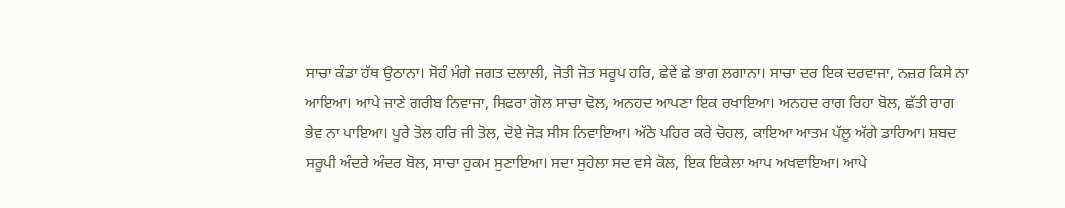ਸਾਚਾ ਕੰਡਾ ਹੱਥ ਉਠਾਨਾ। ਸੋਹੰ ਮੰਗੇ ਜਗਤ ਦਲਾਲੀ, ਜੋਤੀ ਜੋਤ ਸਰੂਪ ਹਰਿ, ਛੇਵੇਂ ਛੇ ਭਾਗ ਲਗਾਨਾ। ਸਾਚਾ ਦਰ ਇਕ ਦਰਵਾਜਾ, ਨਜ਼ਰ ਕਿਸੇ ਨਾ ਆਇਆ। ਆਪੇ ਜਾਣੇ ਗਰੀਬ ਨਿਵਾਜਾ, ਸਿਫਰਾ ਗੋਲ ਸਾਚਾ ਢੋਲ, ਅਨਹਦ ਆਪਣਾ ਇਕ ਰਖਾਇਆ। ਅਨਹਦ ਰਾਗ ਰਿਹਾ ਬੋਲ, ਛੱਤੀ ਰਾਗ ਭੇਵ ਨਾ ਪਾਇਆ। ਪੂਰੇ ਤੋਲ ਹਰਿ ਜੀ ਤੋਲ, ਦੋਏ ਜੋੜ ਸੀਸ ਨਿਵਾਇਆ। ਅੱਠੇ ਪਹਿਰ ਕਰੇ ਚੋਹਲ, ਕਾਇਆ ਆਤਮ ਪੱਲੂ ਅੱਗੇ ਡਾਹਿਆ। ਸ਼ਬਦ ਸਰੂਪੀ ਅੰਦਰੇ ਅੰਦਰ ਬੋਲ, ਸਾਚਾ ਹੁਕਮ ਸੁਣਾਇਆ। ਸਦਾ ਸੁਹੇਲਾ ਸਦ ਵਸੇ ਕੋਲ, ਇਕ ਇਕੇਲਾ ਆਪ ਅਖਵਾਇਆ। ਆਪੇ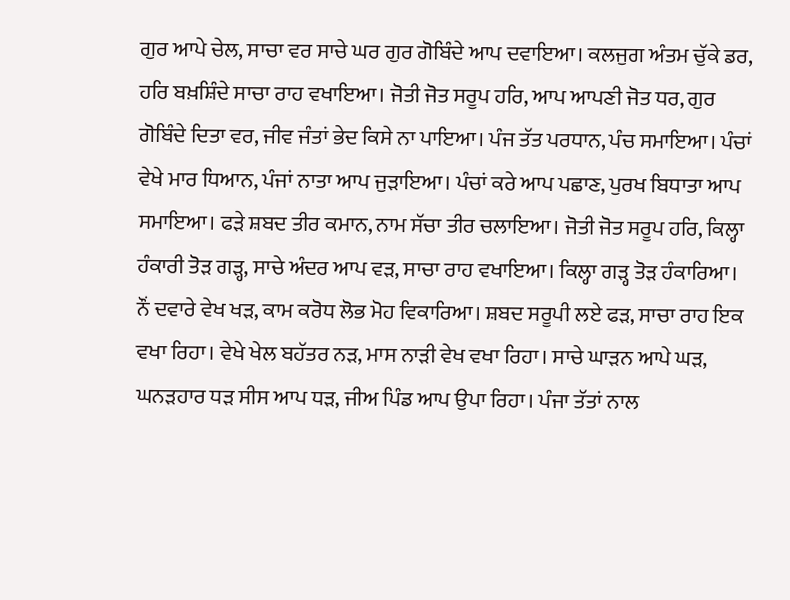ਗੁਰ ਆਪੇ ਚੇਲ, ਸਾਚਾ ਵਰ ਸਾਚੇ ਘਰ ਗੁਰ ਗੋਬਿੰਦੇ ਆਪ ਦਵਾਇਆ। ਕਲਜੁਗ ਅੰਤਮ ਚੁੱਕੇ ਡਰ, ਹਰਿ ਬਖ਼ਸ਼ਿੰਦੇ ਸਾਚਾ ਰਾਹ ਵਖਾਇਆ। ਜੋਤੀ ਜੋਤ ਸਰੂਪ ਹਰਿ, ਆਪ ਆਪਣੀ ਜੋਤ ਧਰ, ਗੁਰ ਗੋਬਿੰਦੇ ਦਿਤਾ ਵਰ, ਜੀਵ ਜੰਤਾਂ ਭੇਦ ਕਿਸੇ ਨਾ ਪਾਇਆ। ਪੰਜ ਤੱਤ ਪਰਧਾਨ, ਪੰਚ ਸਮਾਇਆ। ਪੰਚਾਂ ਵੇਖੇ ਮਾਰ ਧਿਆਨ, ਪੰਜਾਂ ਨਾਤਾ ਆਪ ਜੁੜਾਇਆ। ਪੰਚਾਂ ਕਰੇ ਆਪ ਪਛਾਣ, ਪੁਰਖ ਬਿਧਾਤਾ ਆਪ ਸਮਾਇਆ। ਫੜੇ ਸ਼ਬਦ ਤੀਰ ਕਮਾਨ, ਨਾਮ ਸੱਚਾ ਤੀਰ ਚਲਾਇਆ। ਜੋਤੀ ਜੋਤ ਸਰੂਪ ਹਰਿ, ਕਿਲ੍ਹਾ ਹੰਕਾਰੀ ਤੋੜ ਗੜ੍ਹ, ਸਾਚੇ ਅੰਦਰ ਆਪ ਵੜ, ਸਾਚਾ ਰਾਹ ਵਖਾਇਆ। ਕਿਲ੍ਹਾ ਗੜ੍ਹ ਤੋੜ ਹੰਕਾਰਿਆ। ਨੌਂ ਦਵਾਰੇ ਵੇਖ ਖੜ, ਕਾਮ ਕਰੋਧ ਲੋਭ ਮੋਹ ਵਿਕਾਰਿਆ। ਸ਼ਬਦ ਸਰੂਪੀ ਲਏ ਫੜ, ਸਾਚਾ ਰਾਹ ਇਕ ਵਖਾ ਰਿਹਾ। ਵੇਖੇ ਖੇਲ ਬਹੱਤਰ ਨੜ, ਮਾਸ ਨਾੜੀ ਵੇਖ ਵਖਾ ਰਿਹਾ। ਸਾਚੇ ਘਾੜਨ ਆਪੇ ਘੜ, ਘਨੜਹਾਰ ਧੜ ਸੀਸ ਆਪ ਧੜ, ਜੀਅ ਪਿੰਡ ਆਪ ਉਪਾ ਰਿਹਾ। ਪੰਜਾ ਤੱਤਾਂ ਨਾਲ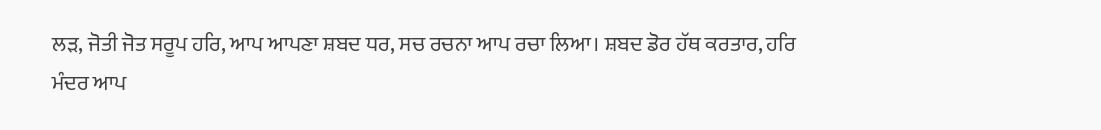ਲੜ, ਜੋਤੀ ਜੋਤ ਸਰੂਪ ਹਰਿ, ਆਪ ਆਪਣਾ ਸ਼ਬਦ ਧਰ, ਸਚ ਰਚਨਾ ਆਪ ਰਚਾ ਲਿਆ। ਸ਼ਬਦ ਡੋਰ ਹੱਥ ਕਰਤਾਰ, ਹਰਿ ਮੰਦਰ ਆਪ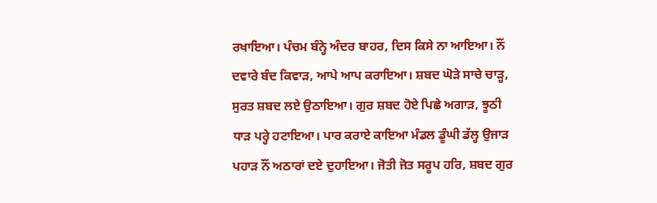ਰਖਾਇਆ। ਪੰਚਮ ਬੰਨ੍ਹੇ ਅੰਦਰ ਬਾਹਰ, ਦਿਸ ਕਿਸੇ ਨਾ ਆਇਆ। ਨੌਂ ਦਵਾਰੇ ਬੰਦ ਕਿਵਾੜ, ਆਪੇ ਆਪ ਕਰਾਇਆ। ਸ਼ਬਦ ਘੋੜੇ ਸਾਚੇ ਚਾੜ੍ਹ, ਸੁਰਤ ਸ਼ਬਦ ਲਏ ਉਠਾਇਆ। ਗੁਰ ਸ਼ਬਦ ਹੋਏ ਪਿਛੇ ਅਗਾੜ, ਝੂਠੀ ਧਾੜ ਪਰ੍ਹੇ ਹਟਾਇਆ। ਪਾਰ ਕਰਾਏ ਕਾਇਆ ਮੰਡਲ ਡੂੰਘੀ ਡੱਲ੍ਹ ਉਜਾੜ ਪਹਾੜ ਨੌਂ ਅਠਾਰਾਂ ਦਏ ਦੁਹਾਇਆ। ਜੋਤੀ ਜੋਤ ਸਰੂਪ ਹਰਿ, ਸ਼ਬਦ ਗੁਰ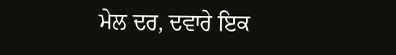ਮੇਲ ਦਰ, ਦਵਾਰੇ ਇਕ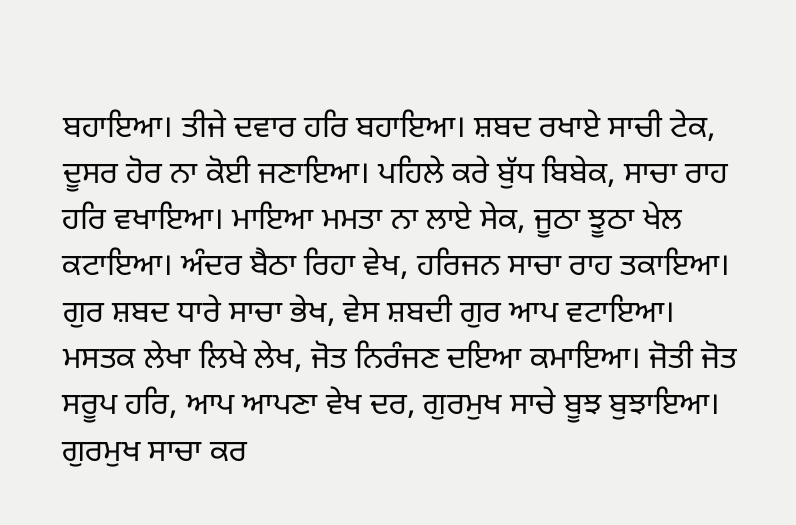ਬਹਾਇਆ। ਤੀਜੇ ਦਵਾਰ ਹਰਿ ਬਹਾਇਆ। ਸ਼ਬਦ ਰਖਾਏ ਸਾਚੀ ਟੇਕ, ਦੂਸਰ ਹੋਰ ਨਾ ਕੋਈ ਜਣਾਇਆ। ਪਹਿਲੇ ਕਰੇ ਬੁੱਧ ਬਿਬੇਕ, ਸਾਚਾ ਰਾਹ ਹਰਿ ਵਖਾਇਆ। ਮਾਇਆ ਮਮਤਾ ਨਾ ਲਾਏ ਸੇਕ, ਜੂਠਾ ਝੂਠਾ ਖੇਲ ਕਟਾਇਆ। ਅੰਦਰ ਬੈਠਾ ਰਿਹਾ ਵੇਖ, ਹਰਿਜਨ ਸਾਚਾ ਰਾਹ ਤਕਾਇਆ। ਗੁਰ ਸ਼ਬਦ ਧਾਰੇ ਸਾਚਾ ਭੇਖ, ਵੇਸ ਸ਼ਬਦੀ ਗੁਰ ਆਪ ਵਟਾਇਆ। ਮਸਤਕ ਲੇਖਾ ਲਿਖੇ ਲੇਖ, ਜੋਤ ਨਿਰੰਜਣ ਦਇਆ ਕਮਾਇਆ। ਜੋਤੀ ਜੋਤ ਸਰੂਪ ਹਰਿ, ਆਪ ਆਪਣਾ ਵੇਖ ਦਰ, ਗੁਰਮੁਖ ਸਾਚੇ ਬੂਝ ਬੁਝਾਇਆ। ਗੁਰਮੁਖ ਸਾਚਾ ਕਰ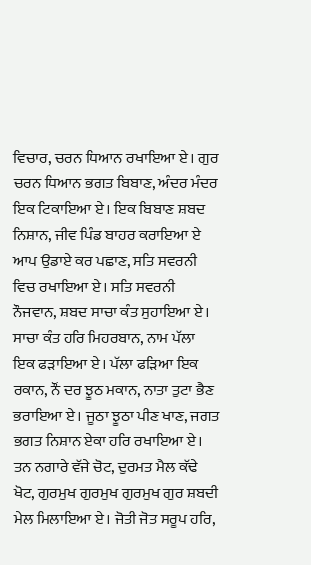ਵਿਚਾਰ, ਚਰਨ ਧਿਆਨ ਰਖਾਇਆ ਏ। ਗੁਰ ਚਰਨ ਧਿਆਨ ਭਗਤ ਬਿਬਾਣ, ਅੰਦਰ ਮੰਦਰ ਇਕ ਟਿਕਾਇਆ ਏ। ਇਕ ਬਿਬਾਣ ਸ਼ਬਦ ਨਿਸ਼ਾਨ, ਜੀਵ ਪਿੰਡ ਬਾਹਰ ਕਰਾਇਆ ਏ ਆਪ ਉਡਾਏ ਕਰ ਪਛਾਣ, ਸਤਿ ਸਵਰਨੀ ਵਿਚ ਰਖਾਇਆ ਏ। ਸਤਿ ਸਵਰਨੀ ਨੌਜਵਾਨ, ਸ਼ਬਦ ਸਾਚਾ ਕੰਤ ਸੁਹਾਇਆ ਏ। ਸਾਚਾ ਕੰਤ ਹਰਿ ਮਿਹਰਬਾਨ, ਨਾਮ ਪੱਲਾ ਇਕ ਫੜਾਇਆ ਏ। ਪੱਲਾ ਫੜਿਆ ਇਕ ਰਕਾਨ, ਨੌਂ ਦਰ ਝੂਠ ਮਕਾਨ, ਨਾਤਾ ਤੁਟਾ ਭੈਣ ਭਰਾਇਆ ਏ। ਜੂਠਾ ਝੂਠਾ ਪੀਣ ਖਾਣ, ਜਗਤ ਭਗਤ ਨਿਸ਼ਾਨ ਏਕਾ ਹਰਿ ਰਖਾਇਆ ਏ। ਤਨ ਨਗਾਰੇ ਵੱਜੇ ਚੋਟ, ਦੁਰਮਤ ਮੈਲ ਕੱਢੇ ਖੋਟ, ਗੁਰਮੁਖ ਗੁਰਮੁਖ ਗੁਰਮੁਖ ਗੁਰ ਸ਼ਬਦੀ ਮੇਲ ਮਿਲਾਇਆ ਏ। ਜੋਤੀ ਜੋਤ ਸਰੂਪ ਹਰਿ,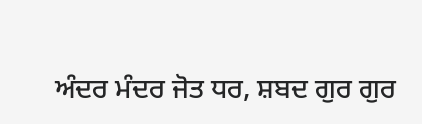ਅੰਦਰ ਮੰਦਰ ਜੋਤ ਧਰ, ਸ਼ਬਦ ਗੁਰ ਗੁਰ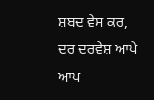ਸ਼ਬਦ ਵੇਸ ਕਰ, ਦਰ ਦਰਵੇਸ਼ ਆਪੇ ਆਪ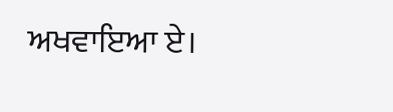ਅਖਵਾਇਆ ਏ।